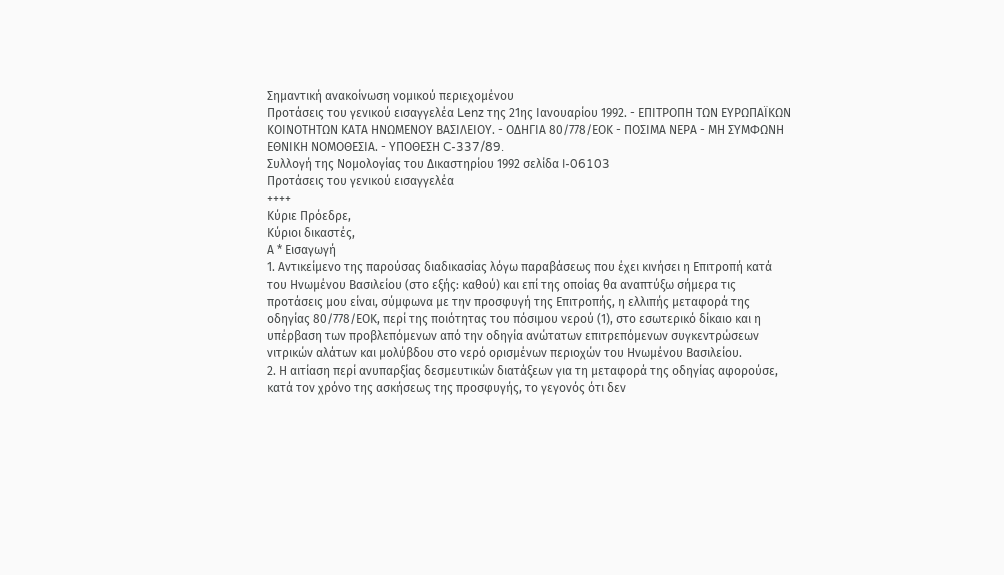Σημαντική ανακοίνωση νομικού περιεχομένου
Προτάσεις του γενικού εισαγγελέα Lenz της 21ης Ιανουαρίου 1992. - ΕΠΙΤΡΟΠΗ ΤΩΝ ΕΥΡΩΠΑΪΚΩΝ ΚΟΙΝΟΤΗΤΩΝ ΚΑΤΑ ΗΝΩΜΕΝΟΥ ΒΑΣΙΛΕΙΟΥ. - ΟΔΗΓΙΑ 80/778/ΕΟΚ - ΠΟΣΙΜΑ ΝΕΡΑ - ΜΗ ΣΥΜΦΩΝΗ ΕΘΝΙΚΗ ΝΟΜΟΘΕΣΙΑ. - ΥΠΟΘΕΣΗ C-337/89.
Συλλογή της Νομολογίας του Δικαστηρίου 1992 σελίδα I-06103
Προτάσεις του γενικού εισαγγελέα
++++
Κύριε Πρόεδρε,
Κύριοι δικαστές,
Α * Εισαγωγή
1. Αντικείμενο της παρούσας διαδικασίας λόγω παραβάσεως που έχει κινήσει η Επιτροπή κατά του Ηνωμένου Βασιλείου (στο εξής: καθού) και επί της οποίας θα αναπτύξω σήμερα τις προτάσεις μου είναι, σύμφωνα με την προσφυγή της Επιτροπής, η ελλιπής μεταφορά της οδηγίας 80/778/ΕΟΚ, περί της ποιότητας του πόσιμου νερού (1), στο εσωτερικό δίκαιο και η υπέρβαση των προβλεπόμενων από την οδηγία ανώτατων επιτρεπόμενων συγκεντρώσεων νιτρικών αλάτων και μολύβδου στο νερό ορισμένων περιοχών του Ηνωμένου Βασιλείου.
2. Η αιτίαση περί ανυπαρξίας δεσμευτικών διατάξεων για τη μεταφορά της οδηγίας αφορούσε, κατά τον χρόνο της ασκήσεως της προσφυγής, το γεγονός ότι δεν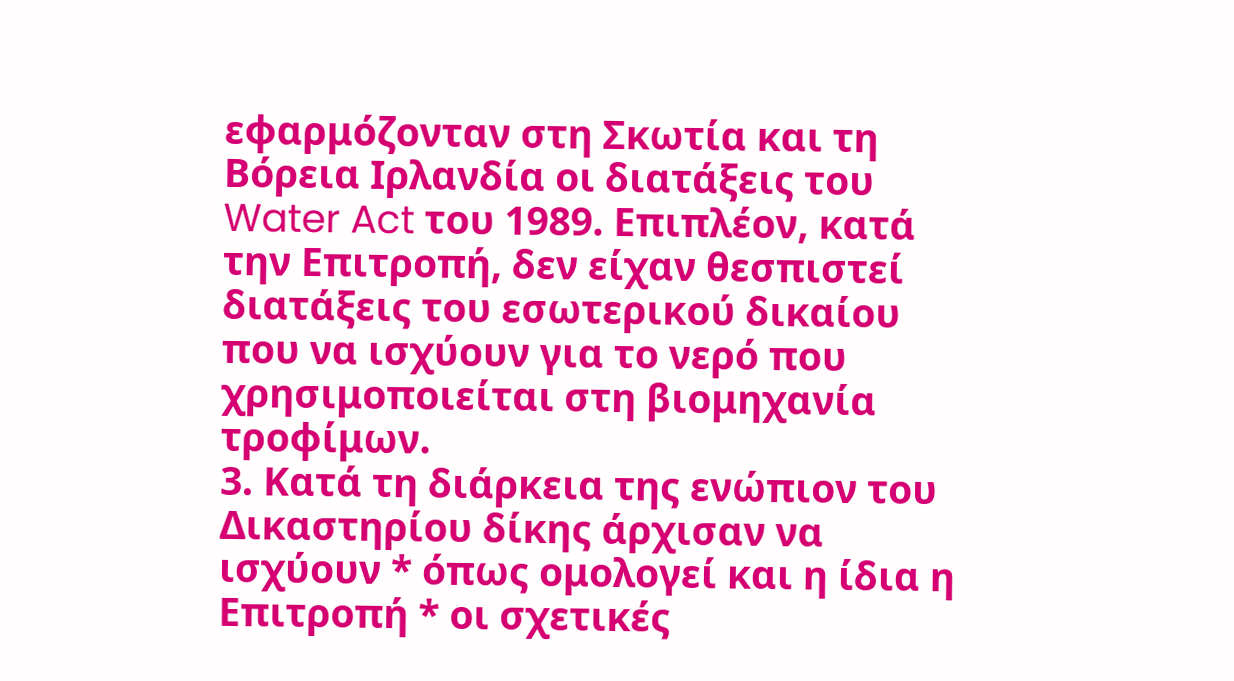εφαρμόζονταν στη Σκωτία και τη Βόρεια Ιρλανδία οι διατάξεις του Water Act του 1989. Επιπλέον, κατά την Επιτροπή, δεν είχαν θεσπιστεί διατάξεις του εσωτερικού δικαίου που να ισχύουν για το νερό που χρησιμοποιείται στη βιομηχανία τροφίμων.
3. Κατά τη διάρκεια της ενώπιον του Δικαστηρίου δίκης άρχισαν να ισχύουν * όπως ομολογεί και η ίδια η Επιτροπή * οι σχετικές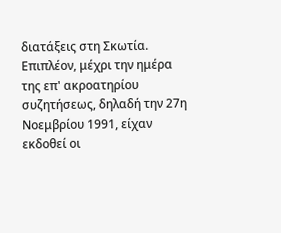διατάξεις στη Σκωτία. Επιπλέον, μέχρι την ημέρα της επ' ακροατηρίου συζητήσεως, δηλαδή την 27η Νοεμβρίου 1991, είχαν εκδοθεί οι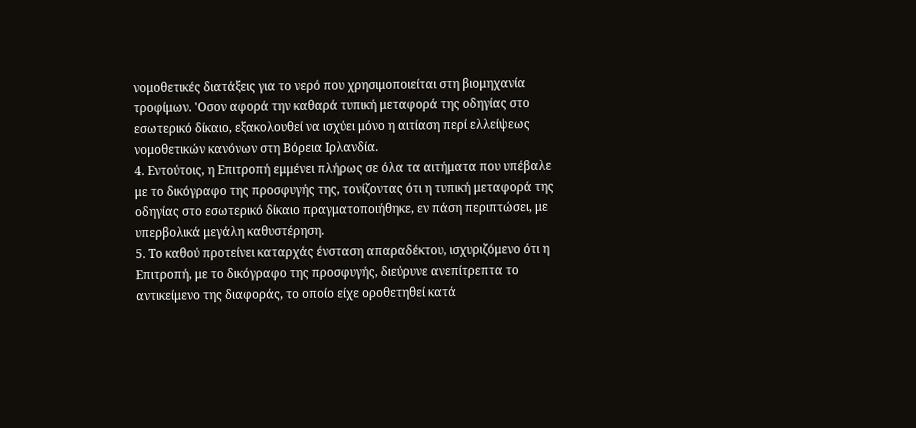νομοθετικές διατάξεις για το νερό που χρησιμοποιείται στη βιομηχανία τροφίμων. 'Οσον αφορά την καθαρά τυπική μεταφορά της οδηγίας στο εσωτερικό δίκαιο, εξακολουθεί να ισχύει μόνο η αιτίαση περί ελλείψεως νομοθετικών κανόνων στη Βόρεια Ιρλανδία.
4. Εντούτοις, η Επιτροπή εμμένει πλήρως σε όλα τα αιτήματα που υπέβαλε με το δικόγραφο της προσφυγής της, τονίζοντας ότι η τυπική μεταφορά της οδηγίας στο εσωτερικό δίκαιο πραγματοποιήθηκε, εν πάση περιπτώσει, με υπερβολικά μεγάλη καθυστέρηση.
5. Το καθού προτείνει καταρχάς ένσταση απαραδέκτου, ισχυριζόμενο ότι η Επιτροπή, με το δικόγραφο της προσφυγής, διεύρυνε ανεπίτρεπτα το αντικείμενο της διαφοράς, το οποίο είχε οροθετηθεί κατά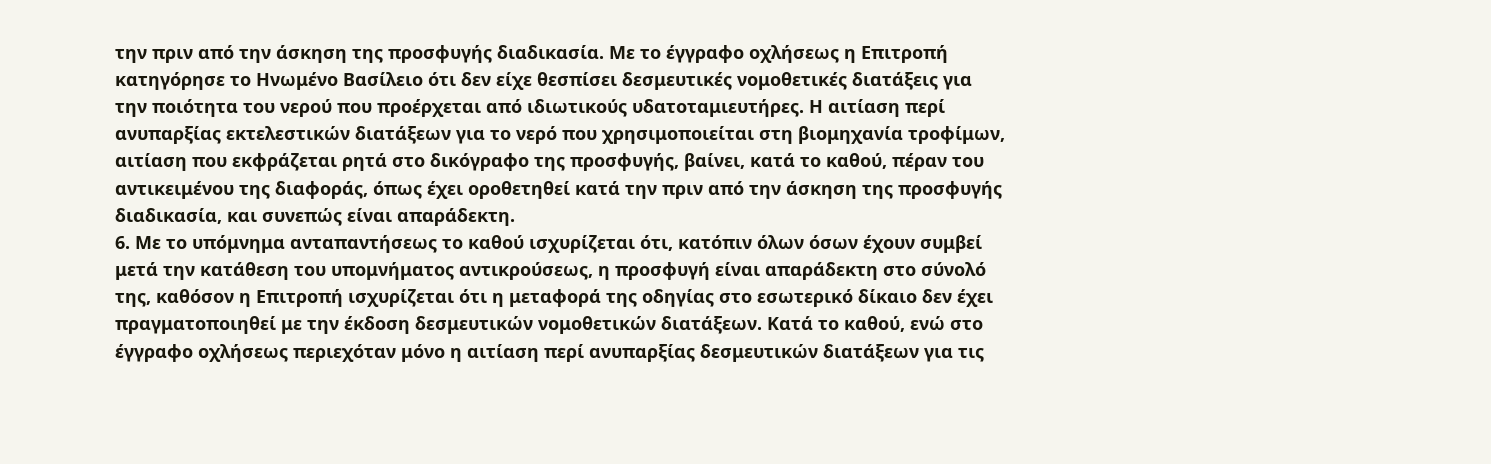την πριν από την άσκηση της προσφυγής διαδικασία. Με το έγγραφο οχλήσεως η Επιτροπή κατηγόρησε το Ηνωμένο Βασίλειο ότι δεν είχε θεσπίσει δεσμευτικές νομοθετικές διατάξεις για την ποιότητα του νερού που προέρχεται από ιδιωτικούς υδατοταμιευτήρες. Η αιτίαση περί ανυπαρξίας εκτελεστικών διατάξεων για το νερό που χρησιμοποιείται στη βιομηχανία τροφίμων, αιτίαση που εκφράζεται ρητά στο δικόγραφο της προσφυγής, βαίνει, κατά το καθού, πέραν του αντικειμένου της διαφοράς, όπως έχει οροθετηθεί κατά την πριν από την άσκηση της προσφυγής διαδικασία, και συνεπώς είναι απαράδεκτη.
6. Με το υπόμνημα ανταπαντήσεως το καθού ισχυρίζεται ότι, κατόπιν όλων όσων έχουν συμβεί μετά την κατάθεση του υπομνήματος αντικρούσεως, η προσφυγή είναι απαράδεκτη στο σύνολό της, καθόσον η Επιτροπή ισχυρίζεται ότι η μεταφορά της οδηγίας στο εσωτερικό δίκαιο δεν έχει πραγματοποιηθεί με την έκδοση δεσμευτικών νομοθετικών διατάξεων. Κατά το καθού, ενώ στο έγγραφο οχλήσεως περιεχόταν μόνο η αιτίαση περί ανυπαρξίας δεσμευτικών διατάξεων για τις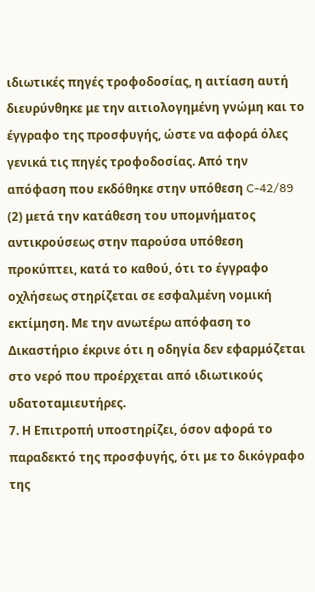ιδιωτικές πηγές τροφοδοσίας, η αιτίαση αυτή διευρύνθηκε με την αιτιολογημένη γνώμη και το έγγραφο της προσφυγής, ώστε να αφορά όλες γενικά τις πηγές τροφοδοσίας. Από την απόφαση που εκδόθηκε στην υπόθεση C-42/89 (2) μετά την κατάθεση του υπομνήματος αντικρούσεως στην παρούσα υπόθεση προκύπτει, κατά το καθού, ότι το έγγραφο οχλήσεως στηρίζεται σε εσφαλμένη νομική εκτίμηση. Με την ανωτέρω απόφαση το Δικαστήριο έκρινε ότι η οδηγία δεν εφαρμόζεται στο νερό που προέρχεται από ιδιωτικούς υδατοταμιευτήρες.
7. Η Επιτροπή υποστηρίζει, όσον αφορά το παραδεκτό της προσφυγής, ότι με το δικόγραφο της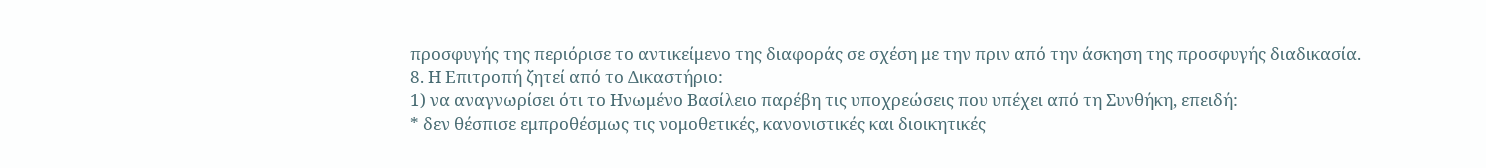προσφυγής της περιόρισε το αντικείμενο της διαφοράς σε σχέση με την πριν από την άσκηση της προσφυγής διαδικασία.
8. Η Επιτροπή ζητεί από το Δικαστήριο:
1) να αναγνωρίσει ότι το Ηνωμένο Βασίλειο παρέβη τις υποχρεώσεις που υπέχει από τη Συνθήκη, επειδή:
* δεν θέσπισε εμπροθέσμως τις νομοθετικές, κανονιστικές και διοικητικές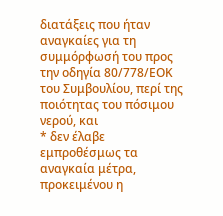διατάξεις που ήταν αναγκαίες για τη συμμόρφωσή του προς την οδηγία 80/778/ΕΟΚ του Συμβουλίου, περί της ποιότητας του πόσιμου νερού, και
* δεν έλαβε εμπροθέσμως τα αναγκαία μέτρα, προκειμένου η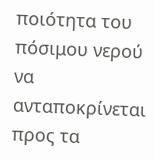ποιότητα του πόσιμου νερού να ανταποκρίνεται προς τα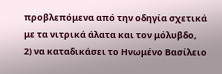προβλεπόμενα από την οδηγία σχετικά με τα νιτρικά άλατα και τον μόλυβδο,
2) να καταδικάσει το Ηνωμένο Βασίλειο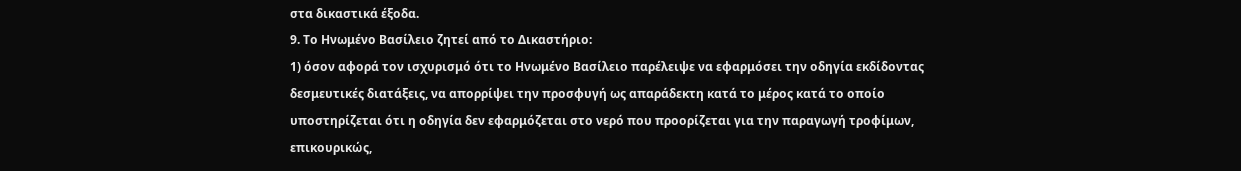στα δικαστικά έξοδα.
9. Το Ηνωμένο Βασίλειο ζητεί από το Δικαστήριο:
1) όσον αφορά τον ισχυρισμό ότι το Ηνωμένο Βασίλειο παρέλειψε να εφαρμόσει την οδηγία εκδίδοντας δεσμευτικές διατάξεις, να απορρίψει την προσφυγή ως απαράδεκτη κατά το μέρος κατά το οποίο υποστηρίζεται ότι η οδηγία δεν εφαρμόζεται στο νερό που προορίζεται για την παραγωγή τροφίμων,
επικουρικώς,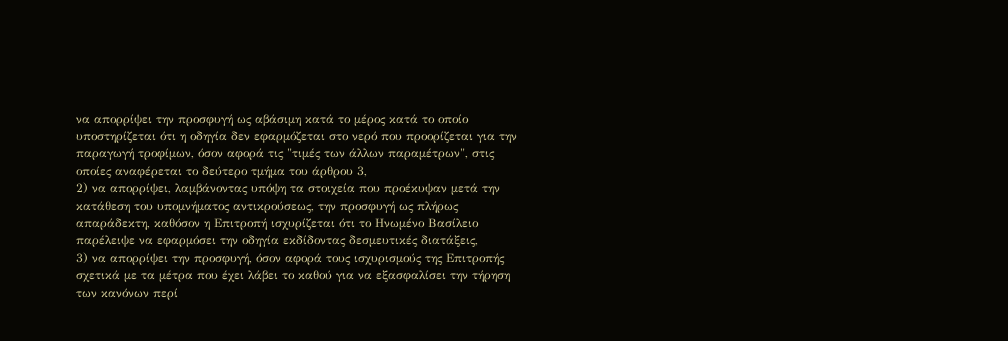να απορρίψει την προσφυγή ως αβάσιμη κατά το μέρος κατά το οποίο υποστηρίζεται ότι η οδηγία δεν εφαρμόζεται στο νερό που προορίζεται για την παραγωγή τροφίμων, όσον αφορά τις "τιμές των άλλων παραμέτρων", στις οποίες αναφέρεται το δεύτερο τμήμα του άρθρου 3,
2) να απορρίψει, λαμβάνοντας υπόψη τα στοιχεία που προέκυψαν μετά την κατάθεση του υπομνήματος αντικρούσεως, την προσφυγή ως πλήρως απαράδεκτη, καθόσον η Επιτροπή ισχυρίζεται ότι το Ηνωμένο Βασίλειο παρέλειψε να εφαρμόσει την οδηγία εκδίδοντας δεσμευτικές διατάξεις,
3) να απορρίψει την προσφυγή, όσον αφορά τους ισχυρισμούς της Επιτροπής σχετικά με τα μέτρα που έχει λάβει το καθού για να εξασφαλίσει την τήρηση των κανόνων περί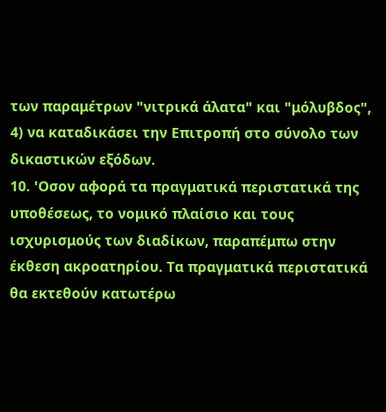των παραμέτρων "νιτρικά άλατα" και "μόλυβδος",
4) να καταδικάσει την Επιτροπή στο σύνολο των δικαστικών εξόδων.
10. 'Οσον αφορά τα πραγματικά περιστατικά της υποθέσεως, το νομικό πλαίσιο και τους ισχυρισμούς των διαδίκων, παραπέμπω στην έκθεση ακροατηρίου. Τα πραγματικά περιστατικά θα εκτεθούν κατωτέρω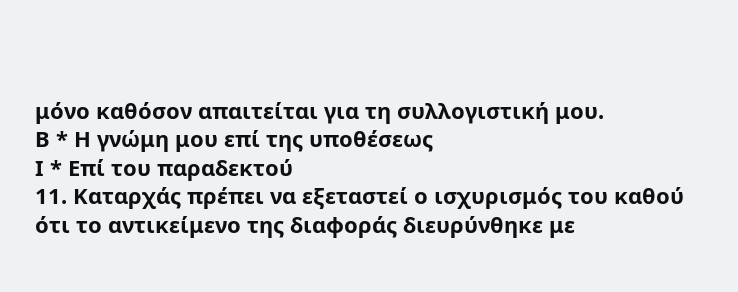μόνο καθόσον απαιτείται για τη συλλογιστική μου.
Β * Η γνώμη μου επί της υποθέσεως
Ι * Επί του παραδεκτού
11. Καταρχάς πρέπει να εξεταστεί ο ισχυρισμός του καθού ότι το αντικείμενο της διαφοράς διευρύνθηκε με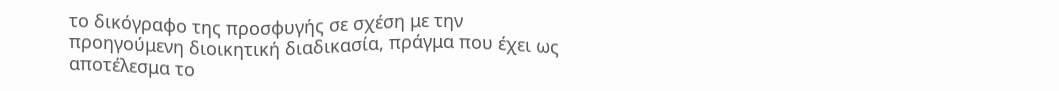το δικόγραφο της προσφυγής σε σχέση με την προηγούμενη διοικητική διαδικασία, πράγμα που έχει ως αποτέλεσμα το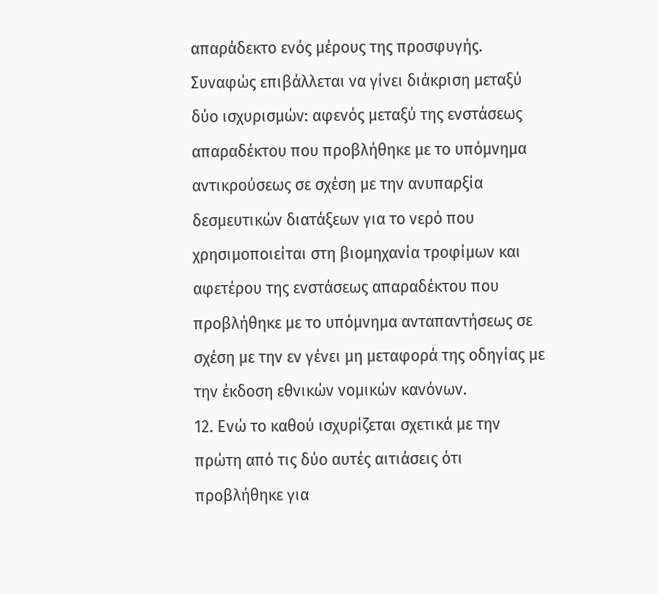απαράδεκτο ενός μέρους της προσφυγής. Συναφώς επιβάλλεται να γίνει διάκριση μεταξύ δύο ισχυρισμών: αφενός μεταξύ της ενστάσεως απαραδέκτου που προβλήθηκε με το υπόμνημα αντικρούσεως σε σχέση με την ανυπαρξία δεσμευτικών διατάξεων για το νερό που χρησιμοποιείται στη βιομηχανία τροφίμων και αφετέρου της ενστάσεως απαραδέκτου που προβλήθηκε με το υπόμνημα ανταπαντήσεως σε σχέση με την εν γένει μη μεταφορά της οδηγίας με την έκδοση εθνικών νομικών κανόνων.
12. Ενώ το καθού ισχυρίζεται σχετικά με την πρώτη από τις δύο αυτές αιτιάσεις ότι προβλήθηκε για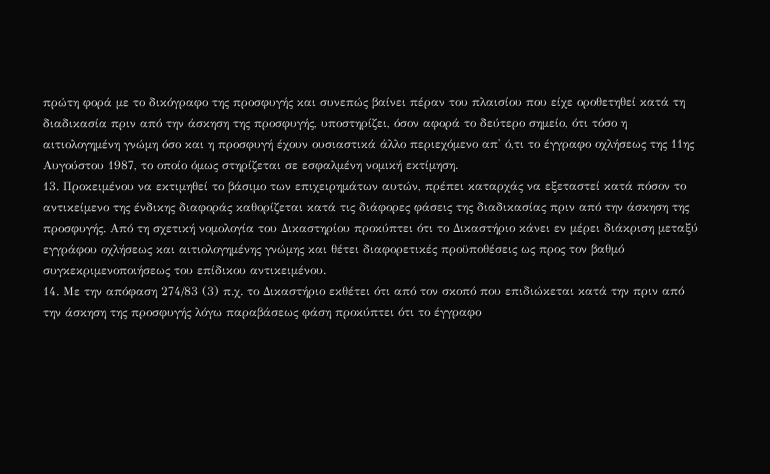πρώτη φορά με το δικόγραφο της προσφυγής και συνεπώς βαίνει πέραν του πλαισίου που είχε οροθετηθεί κατά τη διαδικασία πριν από την άσκηση της προσφυγής, υποστηρίζει, όσον αφορά το δεύτερο σημείο, ότι τόσο η αιτιολογημένη γνώμη όσο και η προσφυγή έχουν ουσιαστικά άλλο περιεχόμενο απ' ό,τι το έγγραφο οχλήσεως της 11ης Αυγούστου 1987, το οποίο όμως στηρίζεται σε εσφαλμένη νομική εκτίμηση.
13. Προκειμένου να εκτιμηθεί το βάσιμο των επιχειρημάτων αυτών, πρέπει καταρχάς να εξεταστεί κατά πόσον το αντικείμενο της ένδικης διαφοράς καθορίζεται κατά τις διάφορες φάσεις της διαδικασίας πριν από την άσκηση της προσφυγής. Από τη σχετική νομολογία του Δικαστηρίου προκύπτει ότι το Δικαστήριο κάνει εν μέρει διάκριση μεταξύ εγγράφου οχλήσεως και αιτιολογημένης γνώμης και θέτει διαφορετικές προϋποθέσεις ως προς τον βαθμό συγκεκριμενοποιήσεως του επίδικου αντικειμένου.
14. Με την απόφαση 274/83 (3) π.χ. το Δικαστήριο εκθέτει ότι από τον σκοπό που επιδιώκεται κατά την πριν από την άσκηση της προσφυγής λόγω παραβάσεως φάση προκύπτει ότι το έγγραφο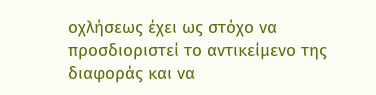οχλήσεως έχει ως στόχο να προσδιοριστεί το αντικείμενο της διαφοράς και να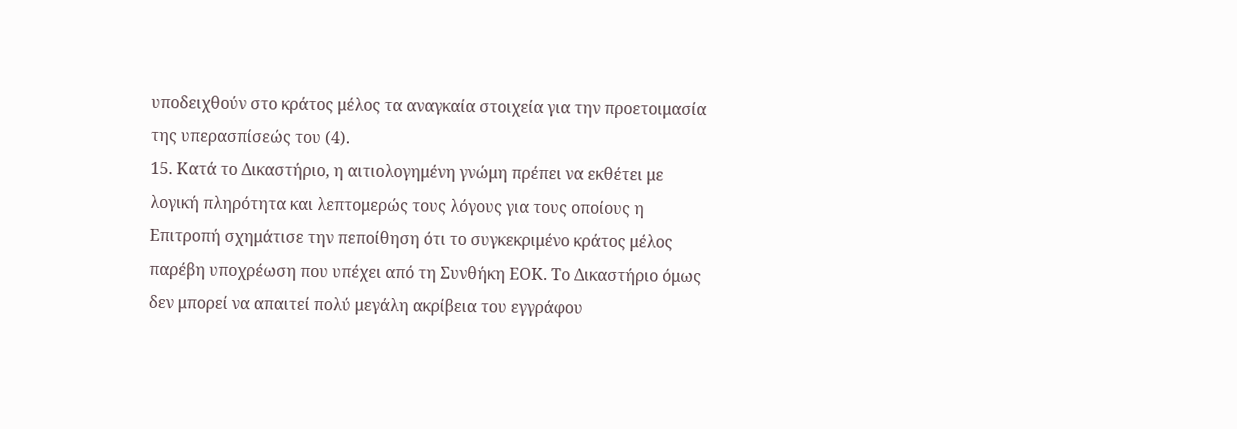υποδειχθούν στο κράτος μέλος τα αναγκαία στοιχεία για την προετοιμασία της υπερασπίσεώς του (4).
15. Κατά το Δικαστήριο, η αιτιολογημένη γνώμη πρέπει να εκθέτει με λογική πληρότητα και λεπτομερώς τους λόγους για τους οποίους η Επιτροπή σχημάτισε την πεποίθηση ότι το συγκεκριμένο κράτος μέλος παρέβη υποχρέωση που υπέχει από τη Συνθήκη ΕΟΚ. Το Δικαστήριο όμως δεν μπορεί να απαιτεί πολύ μεγάλη ακρίβεια του εγγράφου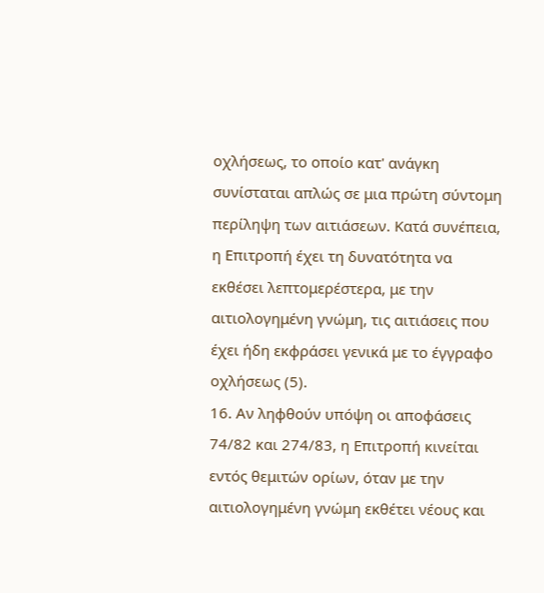οχλήσεως, το οποίο κατ' ανάγκη συνίσταται απλώς σε μια πρώτη σύντομη περίληψη των αιτιάσεων. Κατά συνέπεια, η Επιτροπή έχει τη δυνατότητα να εκθέσει λεπτομερέστερα, με την αιτιολογημένη γνώμη, τις αιτιάσεις που έχει ήδη εκφράσει γενικά με το έγγραφο οχλήσεως (5).
16. Αν ληφθούν υπόψη οι αποφάσεις 74/82 και 274/83, η Επιτροπή κινείται εντός θεμιτών ορίων, όταν με την αιτιολογημένη γνώμη εκθέτει νέους και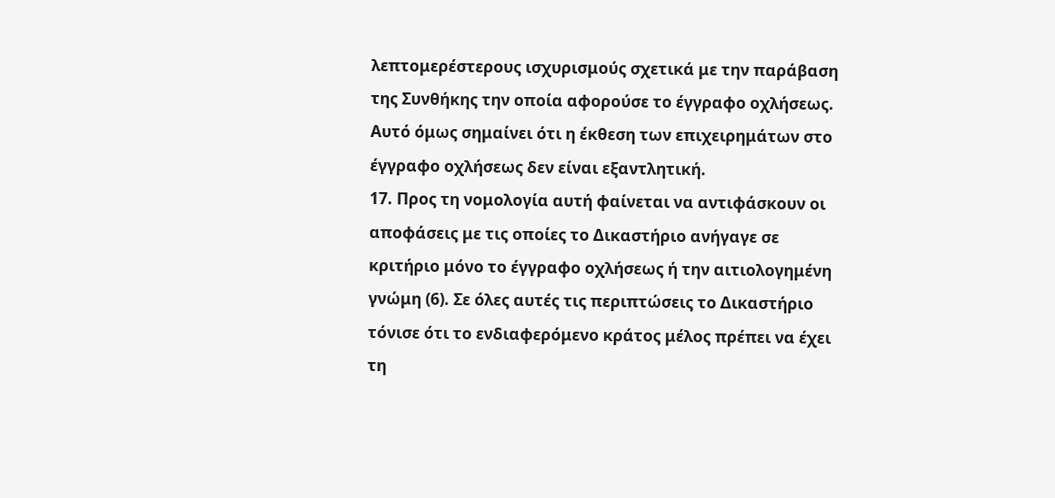λεπτομερέστερους ισχυρισμούς σχετικά με την παράβαση της Συνθήκης την οποία αφορούσε το έγγραφο οχλήσεως. Αυτό όμως σημαίνει ότι η έκθεση των επιχειρημάτων στο έγγραφο οχλήσεως δεν είναι εξαντλητική.
17. Προς τη νομολογία αυτή φαίνεται να αντιφάσκουν οι αποφάσεις με τις οποίες το Δικαστήριο ανήγαγε σε κριτήριο μόνο το έγγραφο οχλήσεως ή την αιτιολογημένη γνώμη (6). Σε όλες αυτές τις περιπτώσεις το Δικαστήριο τόνισε ότι το ενδιαφερόμενο κράτος μέλος πρέπει να έχει τη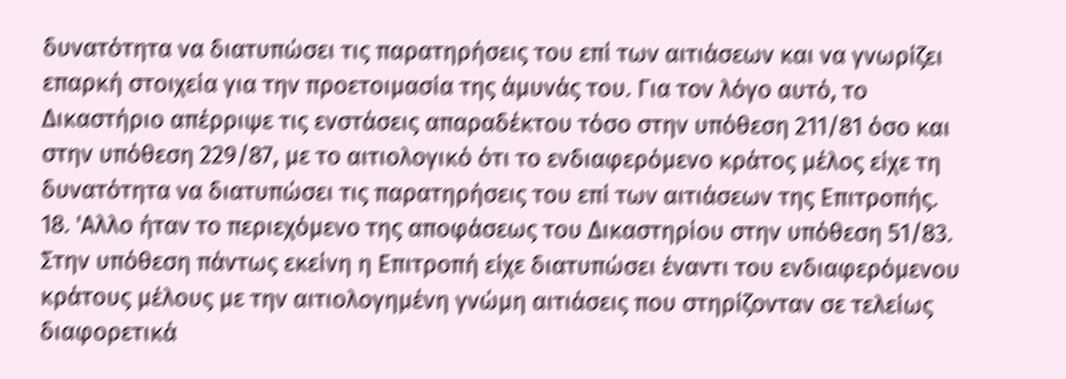δυνατότητα να διατυπώσει τις παρατηρήσεις του επί των αιτιάσεων και να γνωρίζει επαρκή στοιχεία για την προετοιμασία της άμυνάς του. Για τον λόγο αυτό, το Δικαστήριο απέρριψε τις ενστάσεις απαραδέκτου τόσο στην υπόθεση 211/81 όσο και στην υπόθεση 229/87, με το αιτιολογικό ότι το ενδιαφερόμενο κράτος μέλος είχε τη δυνατότητα να διατυπώσει τις παρατηρήσεις του επί των αιτιάσεων της Επιτροπής.
18. 'Αλλο ήταν το περιεχόμενο της αποφάσεως του Δικαστηρίου στην υπόθεση 51/83. Στην υπόθεση πάντως εκείνη η Επιτροπή είχε διατυπώσει έναντι του ενδιαφερόμενου κράτους μέλους με την αιτιολογημένη γνώμη αιτιάσεις που στηρίζονταν σε τελείως διαφορετικά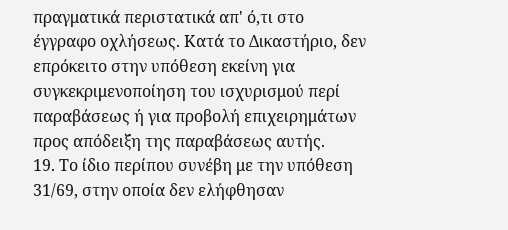πραγματικά περιστατικά απ' ό,τι στο έγγραφο οχλήσεως. Κατά το Δικαστήριο, δεν επρόκειτο στην υπόθεση εκείνη για συγκεκριμενοποίηση του ισχυρισμού περί παραβάσεως ή για προβολή επιχειρημάτων προς απόδειξη της παραβάσεως αυτής.
19. Το ίδιο περίπου συνέβη με την υπόθεση 31/69, στην οποία δεν ελήφθησαν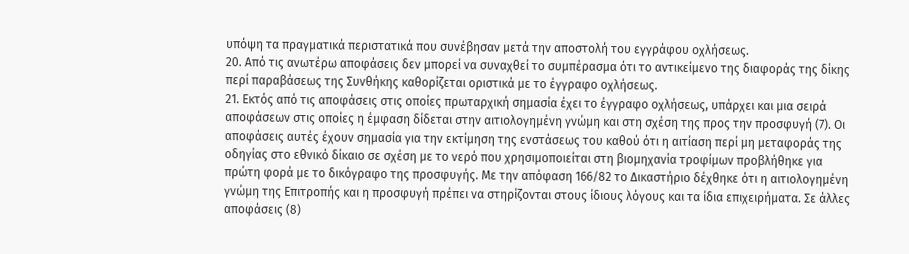υπόψη τα πραγματικά περιστατικά που συνέβησαν μετά την αποστολή του εγγράφου οχλήσεως.
20. Από τις ανωτέρω αποφάσεις δεν μπορεί να συναχθεί το συμπέρασμα ότι το αντικείμενο της διαφοράς της δίκης περί παραβάσεως της Συνθήκης καθορίζεται οριστικά με το έγγραφο οχλήσεως.
21. Εκτός από τις αποφάσεις στις οποίες πρωταρχική σημασία έχει το έγγραφο οχλήσεως, υπάρχει και μια σειρά αποφάσεων στις οποίες η έμφαση δίδεται στην αιτιολογημένη γνώμη και στη σχέση της προς την προσφυγή (7). Οι αποφάσεις αυτές έχουν σημασία για την εκτίμηση της ενστάσεως του καθού ότι η αιτίαση περί μη μεταφοράς της οδηγίας στο εθνικό δίκαιο σε σχέση με το νερό που χρησιμοποιείται στη βιομηχανία τροφίμων προβλήθηκε για πρώτη φορά με το δικόγραφο της προσφυγής. Με την απόφαση 166/82 το Δικαστήριο δέχθηκε ότι η αιτιολογημένη γνώμη της Επιτροπής και η προσφυγή πρέπει να στηρίζονται στους ίδιους λόγους και τα ίδια επιχειρήματα. Σε άλλες αποφάσεις (8)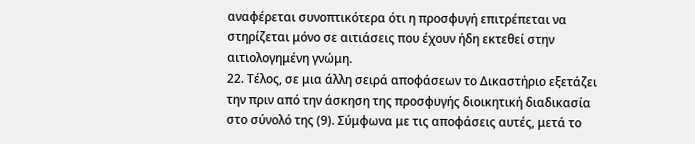αναφέρεται συνοπτικότερα ότι η προσφυγή επιτρέπεται να στηρίζεται μόνο σε αιτιάσεις που έχουν ήδη εκτεθεί στην αιτιολογημένη γνώμη.
22. Τέλος, σε μια άλλη σειρά αποφάσεων το Δικαστήριο εξετάζει την πριν από την άσκηση της προσφυγής διοικητική διαδικασία στο σύνολό της (9). Σύμφωνα με τις αποφάσεις αυτές, μετά το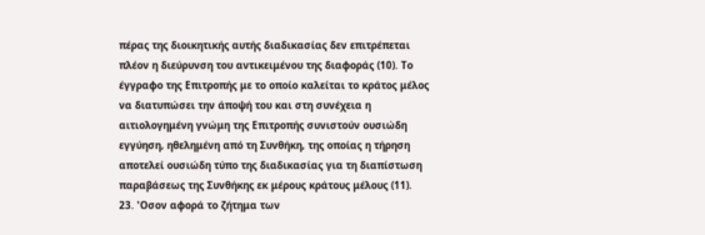πέρας της διοικητικής αυτής διαδικασίας δεν επιτρέπεται πλέον η διεύρυνση του αντικειμένου της διαφοράς (10). Το έγγραφο της Επιτροπής με το οποίο καλείται το κράτος μέλος να διατυπώσει την άποψή του και στη συνέχεια η αιτιολογημένη γνώμη της Επιτροπής συνιστούν ουσιώδη εγγύηση, ηθελημένη από τη Συνθήκη, της οποίας η τήρηση αποτελεί ουσιώδη τύπο της διαδικασίας για τη διαπίστωση παραβάσεως της Συνθήκης εκ μέρους κράτους μέλους (11).
23. 'Οσον αφορά το ζήτημα των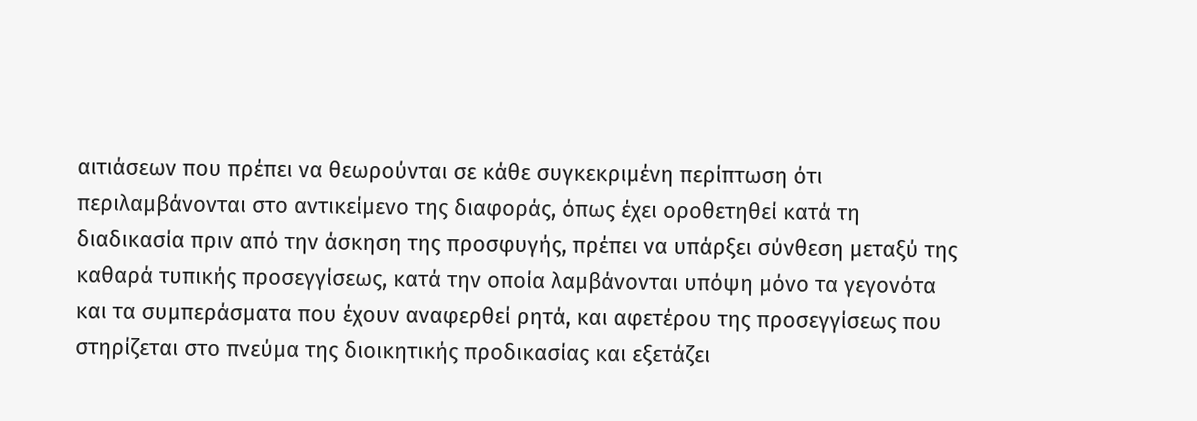αιτιάσεων που πρέπει να θεωρούνται σε κάθε συγκεκριμένη περίπτωση ότι περιλαμβάνονται στο αντικείμενο της διαφοράς, όπως έχει οροθετηθεί κατά τη διαδικασία πριν από την άσκηση της προσφυγής, πρέπει να υπάρξει σύνθεση μεταξύ της καθαρά τυπικής προσεγγίσεως, κατά την οποία λαμβάνονται υπόψη μόνο τα γεγονότα και τα συμπεράσματα που έχουν αναφερθεί ρητά, και αφετέρου της προσεγγίσεως που στηρίζεται στο πνεύμα της διοικητικής προδικασίας και εξετάζει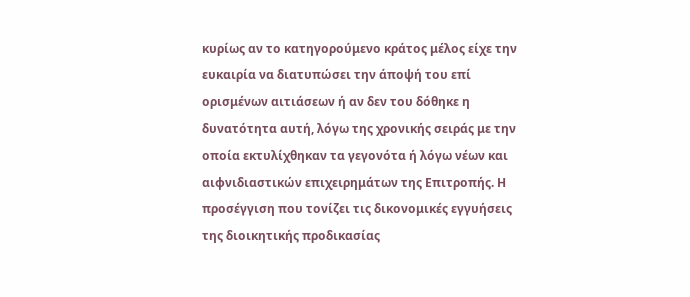κυρίως αν το κατηγορούμενο κράτος μέλος είχε την ευκαιρία να διατυπώσει την άποψή του επί ορισμένων αιτιάσεων ή αν δεν του δόθηκε η δυνατότητα αυτή, λόγω της χρονικής σειράς με την οποία εκτυλίχθηκαν τα γεγονότα ή λόγω νέων και αιφνιδιαστικών επιχειρημάτων της Επιτροπής. Η προσέγγιση που τονίζει τις δικονομικές εγγυήσεις της διοικητικής προδικασίας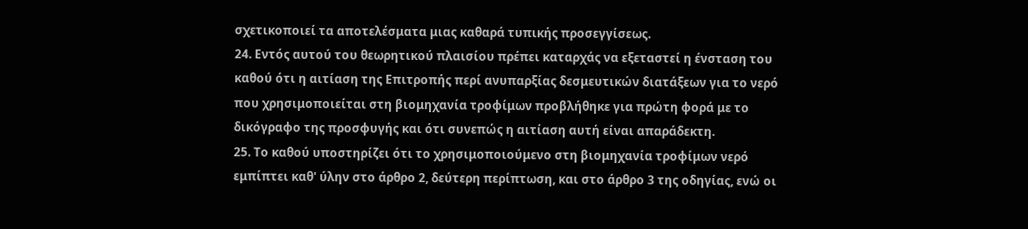σχετικοποιεί τα αποτελέσματα μιας καθαρά τυπικής προσεγγίσεως.
24. Εντός αυτού του θεωρητικού πλαισίου πρέπει καταρχάς να εξεταστεί η ένσταση του καθού ότι η αιτίαση της Επιτροπής περί ανυπαρξίας δεσμευτικών διατάξεων για το νερό που χρησιμοποιείται στη βιομηχανία τροφίμων προβλήθηκε για πρώτη φορά με το δικόγραφο της προσφυγής και ότι συνεπώς η αιτίαση αυτή είναι απαράδεκτη.
25. Το καθού υποστηρίζει ότι το χρησιμοποιούμενο στη βιομηχανία τροφίμων νερό εμπίπτει καθ' ύλην στο άρθρο 2, δεύτερη περίπτωση, και στο άρθρο 3 της οδηγίας, ενώ οι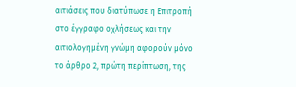αιτιάσεις που διατύπωσε η Επιτροπή στο έγγραφο οχλήσεως και την αιτιολογημένη γνώμη αφορούν μόνο το άρθρο 2, πρώτη περίπτωση, της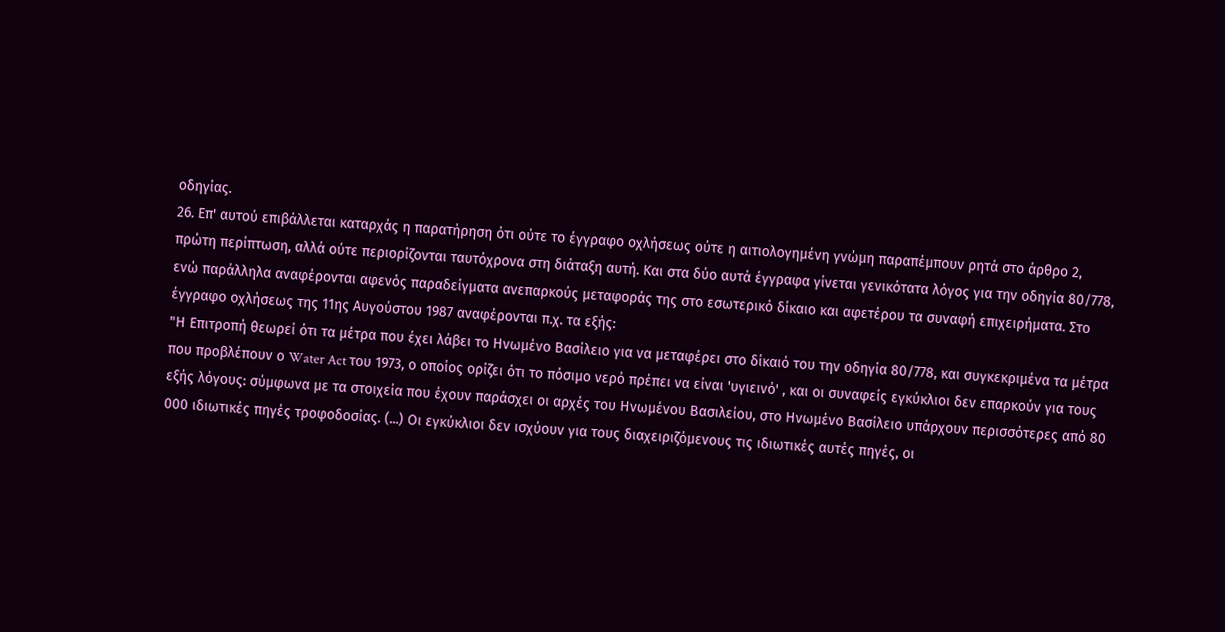οδηγίας.
26. Επ' αυτού επιβάλλεται καταρχάς η παρατήρηση ότι ούτε το έγγραφο οχλήσεως ούτε η αιτιολογημένη γνώμη παραπέμπουν ρητά στο άρθρο 2, πρώτη περίπτωση, αλλά ούτε περιορίζονται ταυτόχρονα στη διάταξη αυτή. Και στα δύο αυτά έγγραφα γίνεται γενικότατα λόγος για την οδηγία 80/778, ενώ παράλληλα αναφέρονται αφενός παραδείγματα ανεπαρκούς μεταφοράς της στο εσωτερικό δίκαιο και αφετέρου τα συναφή επιχειρήματα. Στο έγγραφο οχλήσεως της 11ης Αυγούστου 1987 αναφέρονται π.χ. τα εξής:
"Η Επιτροπή θεωρεί ότι τα μέτρα που έχει λάβει το Ηνωμένο Βασίλειο για να μεταφέρει στο δίκαιό του την οδηγία 80/778, και συγκεκριμένα τα μέτρα που προβλέπουν ο Water Act του 1973, ο οποίος ορίζει ότι το πόσιμο νερό πρέπει να είναι 'υγιεινό' , και οι συναφείς εγκύκλιοι δεν επαρκούν για τους εξής λόγους: σύμφωνα με τα στοιχεία που έχουν παράσχει οι αρχές του Ηνωμένου Βασιλείου, στο Ηνωμένο Βασίλειο υπάρχουν περισσότερες από 80 000 ιδιωτικές πηγές τροφοδοσίας. (...) Οι εγκύκλιοι δεν ισχύουν για τους διαχειριζόμενους τις ιδιωτικές αυτές πηγές, οι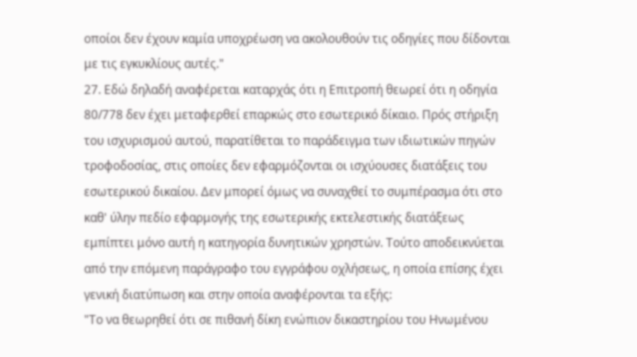οποίοι δεν έχουν καμία υποχρέωση να ακολουθούν τις οδηγίες που δίδονται με τις εγκυκλίους αυτές."
27. Εδώ δηλαδή αναφέρεται καταρχάς ότι η Επιτροπή θεωρεί ότι η οδηγία 80/778 δεν έχει μεταφερθεί επαρκώς στο εσωτερικό δίκαιο. Πρός στήριξη του ισχυρισμού αυτού, παρατίθεται το παράδειγμα των ιδιωτικών πηγών τροφοδοσίας, στις οποίες δεν εφαρμόζονται οι ισχύουσες διατάξεις του εσωτερικού δικαίου. Δεν μπορεί όμως να συναχθεί το συμπέρασμα ότι στο καθ' ύλην πεδίο εφαρμογής της εσωτερικής εκτελεστικής διατάξεως εμπίπτει μόνο αυτή η κατηγορία δυνητικών χρηστών. Τούτο αποδεικνύεται από την επόμενη παράγραφο του εγγράφου οχλήσεως, η οποία επίσης έχει γενική διατύπωση και στην οποία αναφέρονται τα εξής:
"Το να θεωρηθεί ότι σε πιθανή δίκη ενώπιον δικαστηρίου του Ηνωμένου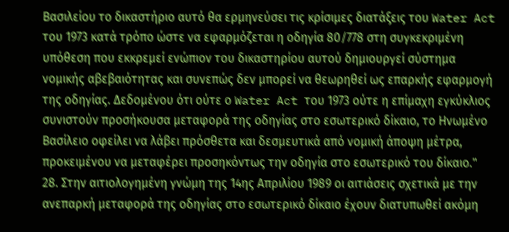Βασιλείου το δικαστήριο αυτό θα ερμηνεύσει τις κρίσιμες διατάξεις του Water Act του 1973 κατά τρόπο ώστε να εφαρμόζεται η οδηγία 80/778 στη συγκεκριμένη υπόθεση που εκκρεμεί ενώπιον του δικαστηρίου αυτού δημιουργεί σύστημα νομικής αβεβαιότητας και συνεπώς δεν μπορεί να θεωρηθεί ως επαρκής εφαρμογή της οδηγίας. Δεδομένου ότι ούτε ο Water Act του 1973 ούτε η επίμαχη εγκύκλιος συνιστούν προσήκουσα μεταφορά της οδηγίας στο εσωτερικό δίκαιο, το Ηνωμένο Βασίλειο οφείλει να λάβει πρόσθετα και δεσμευτικά από νομική άποψη μέτρα, προκειμένου να μεταφέρει προσηκόντως την οδηγία στο εσωτερικό του δίκαιο."
28. Στην αιτιολογημένη γνώμη της 14ης Απριλίου 1989 οι αιτιάσεις σχετικά με την ανεπαρκή μεταφορά της οδηγίας στο εσωτερικό δίκαιο έχουν διατυπωθεί ακόμη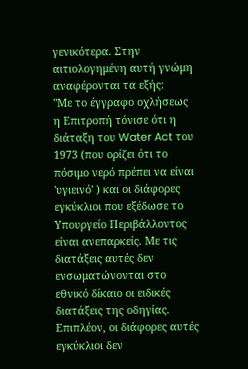γενικότερα. Στην αιτιολογημένη αυτή γνώμη αναφέρονται τα εξής:
"Με το έγγραφο οχλήσεως η Επιτροπή τόνισε ότι η διάταξη του Water Act του 1973 (που ορίζει ότι το πόσιμο νερό πρέπει να είναι 'υγιεινό' ) και οι διάφορες εγκύκλιοι που εξέδωσε το Υπουργείο Περιβάλλοντος είναι ανεπαρκείς. Με τις διατάξεις αυτές δεν ενσωματώνονται στο εθνικό δίκαιο οι ειδικές διατάξεις της οδηγίας. Επιπλέον, οι διάφορες αυτές εγκύκλιοι δεν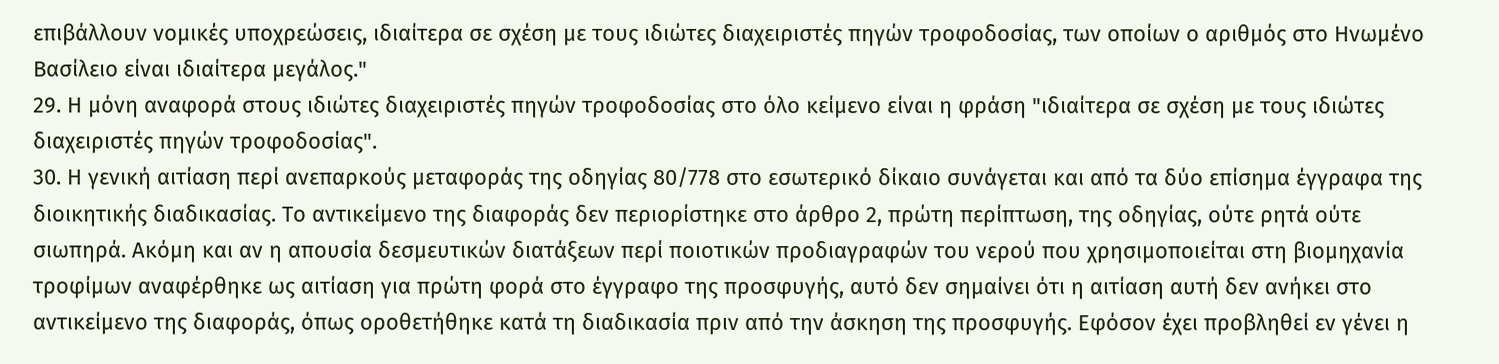επιβάλλουν νομικές υποχρεώσεις, ιδιαίτερα σε σχέση με τους ιδιώτες διαχειριστές πηγών τροφοδοσίας, των οποίων ο αριθμός στο Ηνωμένο Βασίλειο είναι ιδιαίτερα μεγάλος."
29. Η μόνη αναφορά στους ιδιώτες διαχειριστές πηγών τροφοδοσίας στο όλο κείμενο είναι η φράση "ιδιαίτερα σε σχέση με τους ιδιώτες διαχειριστές πηγών τροφοδοσίας".
30. Η γενική αιτίαση περί ανεπαρκούς μεταφοράς της οδηγίας 80/778 στο εσωτερικό δίκαιο συνάγεται και από τα δύο επίσημα έγγραφα της διοικητικής διαδικασίας. Το αντικείμενο της διαφοράς δεν περιορίστηκε στο άρθρο 2, πρώτη περίπτωση, της οδηγίας, ούτε ρητά ούτε σιωπηρά. Ακόμη και αν η απουσία δεσμευτικών διατάξεων περί ποιοτικών προδιαγραφών του νερού που χρησιμοποιείται στη βιομηχανία τροφίμων αναφέρθηκε ως αιτίαση για πρώτη φορά στο έγγραφο της προσφυγής, αυτό δεν σημαίνει ότι η αιτίαση αυτή δεν ανήκει στο αντικείμενο της διαφοράς, όπως οροθετήθηκε κατά τη διαδικασία πριν από την άσκηση της προσφυγής. Εφόσον έχει προβληθεί εν γένει η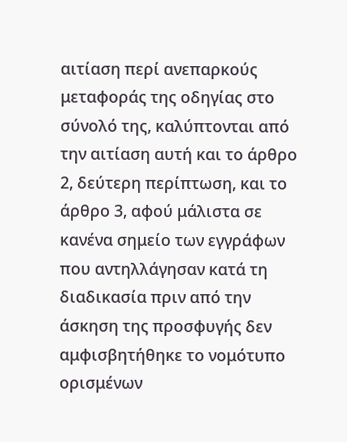αιτίαση περί ανεπαρκούς μεταφοράς της οδηγίας στο σύνολό της, καλύπτονται από την αιτίαση αυτή και το άρθρο 2, δεύτερη περίπτωση, και το άρθρο 3, αφού μάλιστα σε κανένα σημείο των εγγράφων που αντηλλάγησαν κατά τη διαδικασία πριν από την άσκηση της προσφυγής δεν αμφισβητήθηκε το νομότυπο ορισμένων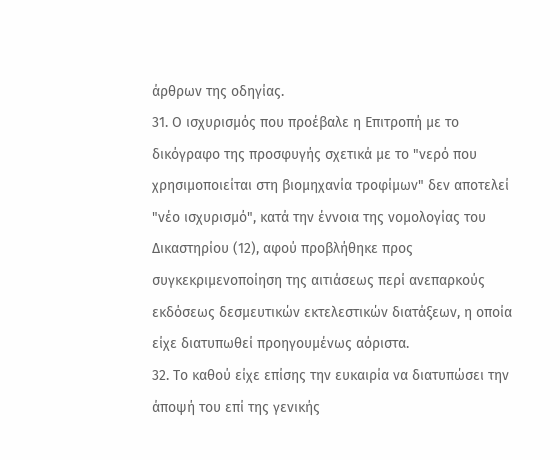άρθρων της οδηγίας.
31. Ο ισχυρισμός που προέβαλε η Επιτροπή με το δικόγραφο της προσφυγής σχετικά με το "νερό που χρησιμοποιείται στη βιομηχανία τροφίμων" δεν αποτελεί "νέο ισχυρισμό", κατά την έννοια της νομολογίας του Δικαστηρίου (12), αφού προβλήθηκε προς συγκεκριμενοποίηση της αιτιάσεως περί ανεπαρκούς εκδόσεως δεσμευτικών εκτελεστικών διατάξεων, η οποία είχε διατυπωθεί προηγουμένως αόριστα.
32. Το καθού είχε επίσης την ευκαιρία να διατυπώσει την άποψή του επί της γενικής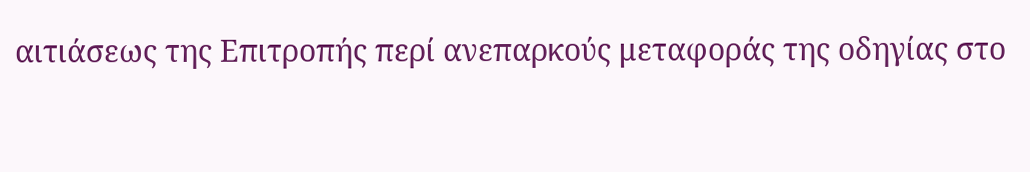αιτιάσεως της Επιτροπής περί ανεπαρκούς μεταφοράς της οδηγίας στο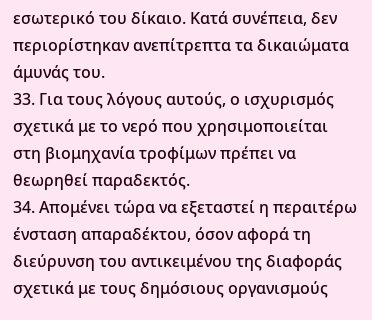εσωτερικό του δίκαιο. Κατά συνέπεια, δεν περιορίστηκαν ανεπίτρεπτα τα δικαιώματα άμυνάς του.
33. Για τους λόγους αυτούς, ο ισχυρισμός σχετικά με το νερό που χρησιμοποιείται στη βιομηχανία τροφίμων πρέπει να θεωρηθεί παραδεκτός.
34. Απομένει τώρα να εξεταστεί η περαιτέρω ένσταση απαραδέκτου, όσον αφορά τη διεύρυνση του αντικειμένου της διαφοράς σχετικά με τους δημόσιους οργανισμούς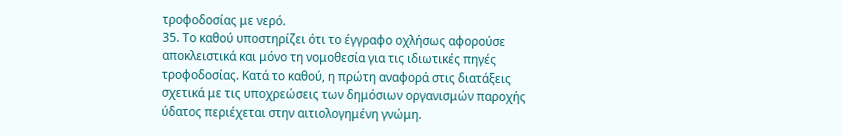τροφοδοσίας με νερό.
35. Το καθού υποστηρίζει ότι το έγγραφο οχλήσως αφορούσε αποκλειστικά και μόνο τη νομοθεσία για τις ιδιωτικές πηγές τροφοδοσίας. Κατά το καθού, η πρώτη αναφορά στις διατάξεις σχετικά με τις υποχρεώσεις των δημόσιων οργανισμών παροχής ύδατος περιέχεται στην αιτιολογημένη γνώμη.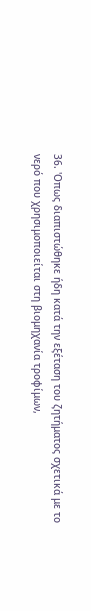36. 'Οπως διαπιστώθηκε ήδη κατά την εξέταση του ζητήματος σχετικά με το νερό που χρησιμοποιείται στη βιομηχανία τροφίμων,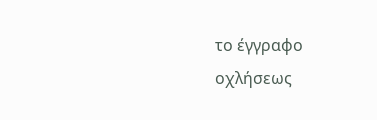το έγγραφο οχλήσεως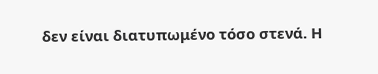δεν είναι διατυπωμένο τόσο στενά. Η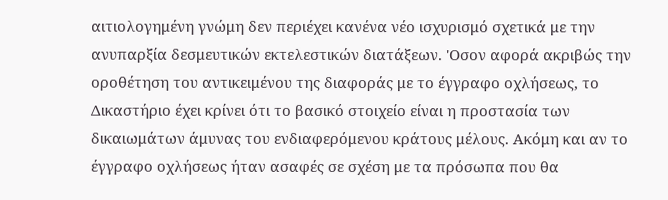αιτιολογημένη γνώμη δεν περιέχει κανένα νέο ισχυρισμό σχετικά με την ανυπαρξία δεσμευτικών εκτελεστικών διατάξεων. 'Οσον αφορά ακριβώς την οροθέτηση του αντικειμένου της διαφοράς με το έγγραφο οχλήσεως, το Δικαστήριο έχει κρίνει ότι το βασικό στοιχείο είναι η προστασία των δικαιωμάτων άμυνας του ενδιαφερόμενου κράτους μέλους. Ακόμη και αν το έγγραφο οχλήσεως ήταν ασαφές σε σχέση με τα πρόσωπα που θα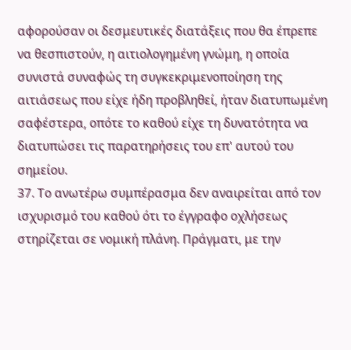αφορούσαν οι δεσμευτικές διατάξεις που θα έπρεπε να θεσπιστούν, η αιτιολογημένη γνώμη, η οποία συνιστά συναφώς τη συγκεκριμενοποίηση της αιτιάσεως που είχε ήδη προβληθεί, ήταν διατυπωμένη σαφέστερα, οπότε το καθού είχε τη δυνατότητα να διατυπώσει τις παρατηρήσεις του επ' αυτού του σημείου.
37. Το ανωτέρω συμπέρασμα δεν αναιρείται από τον ισχυρισμό του καθού ότι το έγγραφο οχλήσεως στηρίζεται σε νομική πλάνη. Πράγματι, με την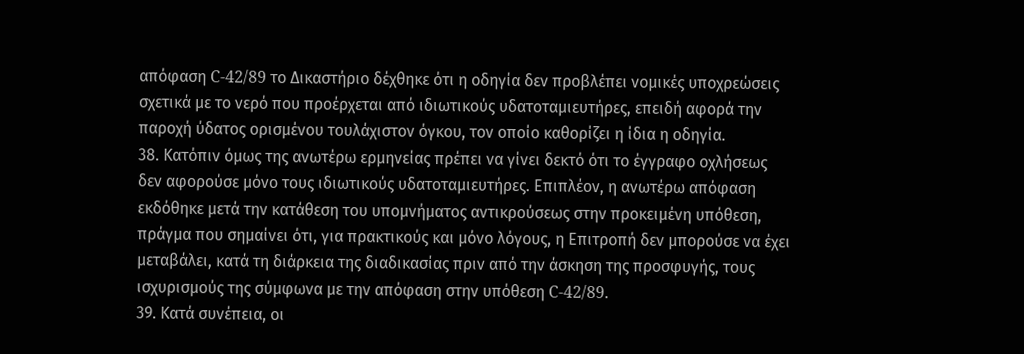απόφαση C-42/89 το Δικαστήριο δέχθηκε ότι η οδηγία δεν προβλέπει νομικές υποχρεώσεις σχετικά με το νερό που προέρχεται από ιδιωτικούς υδατοταμιευτήρες, επειδή αφορά την παροχή ύδατος ορισμένου τουλάχιστον όγκου, τον οποίο καθορίζει η ίδια η οδηγία.
38. Κατόπιν όμως της ανωτέρω ερμηνείας πρέπει να γίνει δεκτό ότι το έγγραφο οχλήσεως δεν αφορούσε μόνο τους ιδιωτικούς υδατοταμιευτήρες. Επιπλέον, η ανωτέρω απόφαση εκδόθηκε μετά την κατάθεση του υπομνήματος αντικρούσεως στην προκειμένη υπόθεση, πράγμα που σημαίνει ότι, για πρακτικούς και μόνο λόγους, η Επιτροπή δεν μπορούσε να έχει μεταβάλει, κατά τη διάρκεια της διαδικασίας πριν από την άσκηση της προσφυγής, τους ισχυρισμούς της σύμφωνα με την απόφαση στην υπόθεση C-42/89.
39. Κατά συνέπεια, οι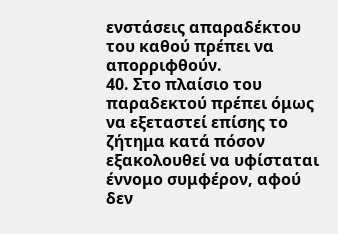ενστάσεις απαραδέκτου του καθού πρέπει να απορριφθούν.
40. Στο πλαίσιο του παραδεκτού πρέπει όμως να εξεταστεί επίσης το ζήτημα κατά πόσον εξακολουθεί να υφίσταται έννομο συμφέρον, αφού δεν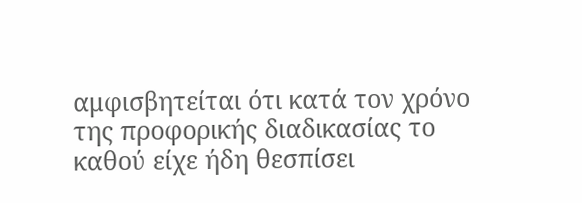αμφισβητείται ότι κατά τον χρόνο της προφορικής διαδικασίας το καθού είχε ήδη θεσπίσει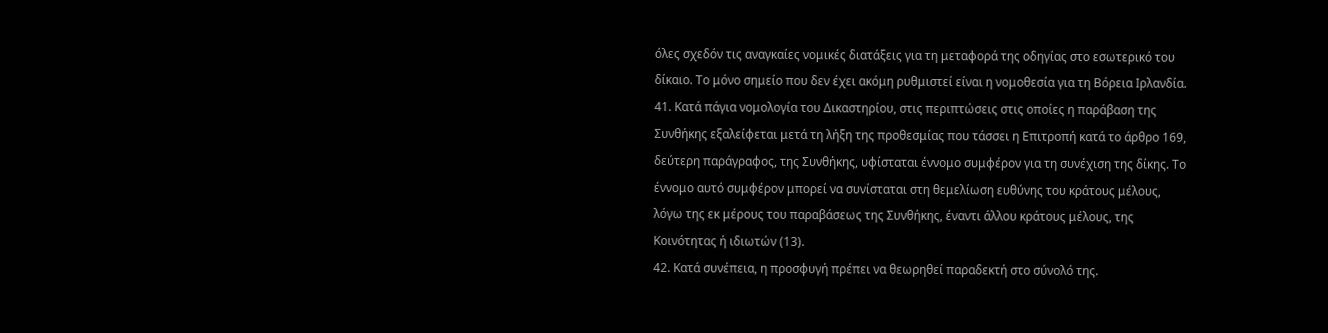όλες σχεδόν τις αναγκαίες νομικές διατάξεις για τη μεταφορά της οδηγίας στο εσωτερικό του δίκαιο. Το μόνο σημείο που δεν έχει ακόμη ρυθμιστεί είναι η νομοθεσία για τη Βόρεια Ιρλανδία.
41. Κατά πάγια νομολογία του Δικαστηρίου, στις περιπτώσεις στις οποίες η παράβαση της Συνθήκης εξαλείφεται μετά τη λήξη της προθεσμίας που τάσσει η Επιτροπή κατά το άρθρο 169, δεύτερη παράγραφος, της Συνθήκης, υφίσταται έννομο συμφέρον για τη συνέχιση της δίκης. Το έννομο αυτό συμφέρον μπορεί να συνίσταται στη θεμελίωση ευθύνης του κράτους μέλους, λόγω της εκ μέρους του παραβάσεως της Συνθήκης, έναντι άλλου κράτους μέλους, της Κοινότητας ή ιδιωτών (13).
42. Κατά συνέπεια, η προσφυγή πρέπει να θεωρηθεί παραδεκτή στο σύνολό της.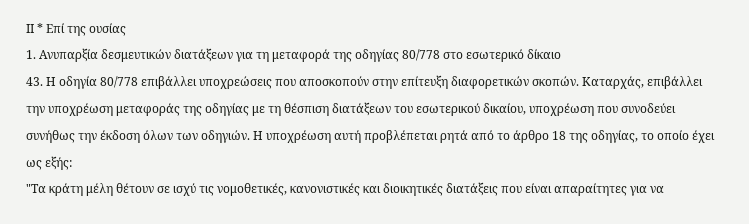ΙΙ * Επί της ουσίας
1. Ανυπαρξία δεσμευτικών διατάξεων για τη μεταφορά της οδηγίας 80/778 στο εσωτερικό δίκαιο
43. Η οδηγία 80/778 επιβάλλει υποχρεώσεις που αποσκοπούν στην επίτευξη διαφορετικών σκοπών. Καταρχάς, επιβάλλει την υποχρέωση μεταφοράς της οδηγίας με τη θέσπιση διατάξεων του εσωτερικού δικαίου, υποχρέωση που συνοδεύει συνήθως την έκδοση όλων των οδηγιών. Η υποχρέωση αυτή προβλέπεται ρητά από το άρθρο 18 της οδηγίας, το οποίο έχει ως εξής:
"Τα κράτη μέλη θέτουν σε ισχύ τις νομοθετικές, κανονιστικές και διοικητικές διατάξεις που είναι απαραίτητες για να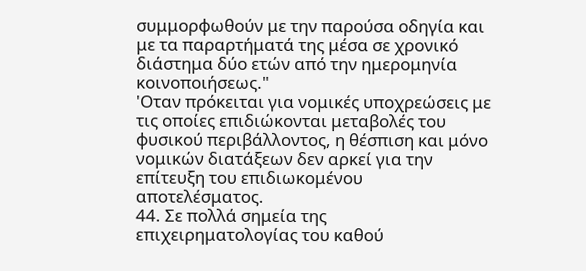συμμορφωθούν με την παρούσα οδηγία και με τα παραρτήματά της μέσα σε χρονικό διάστημα δύο ετών από την ημερομηνία κοινοποιήσεως."
'Οταν πρόκειται για νομικές υποχρεώσεις με τις οποίες επιδιώκονται μεταβολές του φυσικού περιβάλλοντος, η θέσπιση και μόνο νομικών διατάξεων δεν αρκεί για την επίτευξη του επιδιωκομένου αποτελέσματος.
44. Σε πολλά σημεία της επιχειρηματολογίας του καθού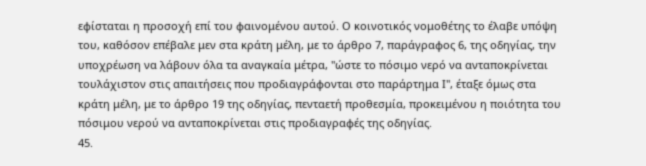εφίσταται η προσοχή επί του φαινομένου αυτού. Ο κοινοτικός νομοθέτης το έλαβε υπόψη του, καθόσον επέβαλε μεν στα κράτη μέλη, με το άρθρο 7, παράγραφος 6, της οδηγίας, την υποχρέωση να λάβουν όλα τα αναγκαία μέτρα, "ώστε το πόσιμο νερό να ανταποκρίνεται τουλάχιστον στις απαιτήσεις που προδιαγράφονται στο παράρτημα Ι", έταξε όμως στα κράτη μέλη, με το άρθρο 19 της οδηγίας, πενταετή προθεσμία, προκειμένου η ποιότητα του πόσιμου νερού να ανταποκρίνεται στις προδιαγραφές της οδηγίας.
45.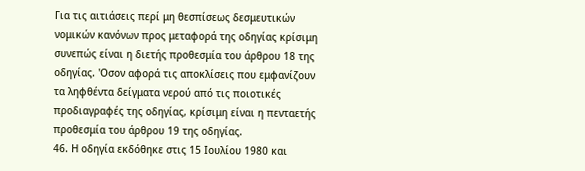Για τις αιτιάσεις περί μη θεσπίσεως δεσμευτικών νομικών κανόνων προς μεταφορά της οδηγίας κρίσιμη συνεπώς είναι η διετής προθεσμία του άρθρου 18 της οδηγίας. 'Οσον αφορά τις αποκλίσεις που εμφανίζουν τα ληφθέντα δείγματα νερού από τις ποιοτικές προδιαγραφές της οδηγίας, κρίσιμη είναι η πενταετής προθεσμία του άρθρου 19 της οδηγίας.
46. Η οδηγία εκδόθηκε στις 15 Ιουλίου 1980 και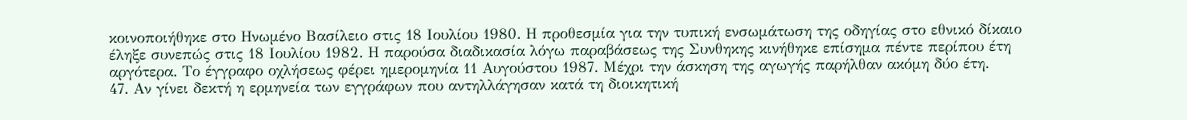κοινοποιήθηκε στο Ηνωμένο Βασίλειο στις 18 Ιουλίου 1980. Η προθεσμία για την τυπική ενσωμάτωση της οδηγίας στο εθνικό δίκαιο έληξε συνεπώς στις 18 Ιουλίου 1982. Η παρούσα διαδικασία λόγω παραβάσεως της Συνθηκης κινήθηκε επίσημα πέντε περίπου έτη αργότερα. Το έγγραφο οχλήσεως φέρει ημερομηνία 11 Αυγούστου 1987. Μέχρι την άσκηση της αγωγής παρήλθαν ακόμη δύο έτη.
47. Αν γίνει δεκτή η ερμηνεία των εγγράφων που αντηλλάγησαν κατά τη διοικητική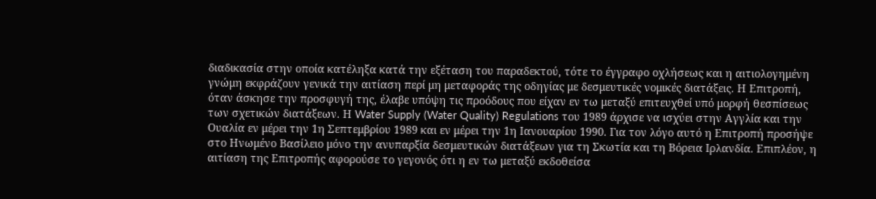διαδικασία στην οποία κατέληξα κατά την εξέταση του παραδεκτού, τότε το έγγραφο οχλήσεως και η αιτιολογημένη γνώμη εκφράζουν γενικά την αιτίαση περί μη μεταφοράς της οδηγίας με δεσμευτικές νομικές διατάξεις. Η Επιτροπή, όταν άσκησε την προσφυγή της, έλαβε υπόψη τις προόδους που είχαν εν τω μεταξύ επιτευχθεί υπό μορφή θεσπίσεως των σχετικών διατάξεων. Η Water Supply (Water Quality) Regulations του 1989 άρχισε να ισχύει στην Αγγλία και την Ουαλία εν μέρει την 1η Σεπτεμβρίου 1989 και εν μέρει την 1η Ιανουαρίου 1990. Για τον λόγο αυτό η Επιτροπή προσήψε στο Ηνωμένο Βασίλειο μόνο την ανυπαρξία δεσμευτικών διατάξεων για τη Σκωτία και τη Βόρεια Ιρλανδία. Επιπλέον, η αιτίαση της Επιτροπής αφορούσε το γεγονός ότι η εν τω μεταξύ εκδοθείσα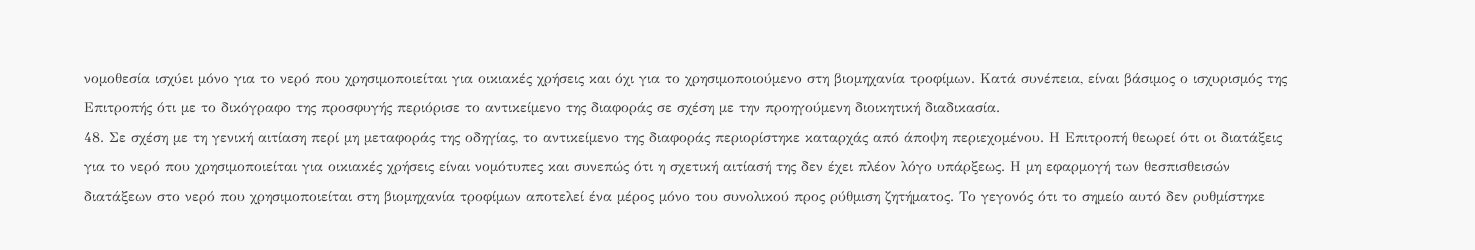νομοθεσία ισχύει μόνο για το νερό που χρησιμοποιείται για οικιακές χρήσεις και όχι για το χρησιμοποιούμενο στη βιομηχανία τροφίμων. Κατά συνέπεια, είναι βάσιμος ο ισχυρισμός της Επιτροπής ότι με το δικόγραφο της προσφυγής περιόρισε το αντικείμενο της διαφοράς σε σχέση με την προηγούμενη διοικητική διαδικασία.
48. Σε σχέση με τη γενική αιτίαση περί μη μεταφοράς της οδηγίας, το αντικείμενο της διαφοράς περιορίστηκε καταρχάς από άποψη περιεχομένου. Η Επιτροπή θεωρεί ότι οι διατάξεις για το νερό που χρησιμοποιείται για οικιακές χρήσεις είναι νομότυπες και συνεπώς ότι η σχετική αιτίασή της δεν έχει πλέον λόγο υπάρξεως. Η μη εφαρμογή των θεσπισθεισών διατάξεων στο νερό που χρησιμοποιείται στη βιομηχανία τροφίμων αποτελεί ένα μέρος μόνο του συνολικού προς ρύθμιση ζητήματος. Το γεγονός ότι το σημείο αυτό δεν ρυθμίστηκε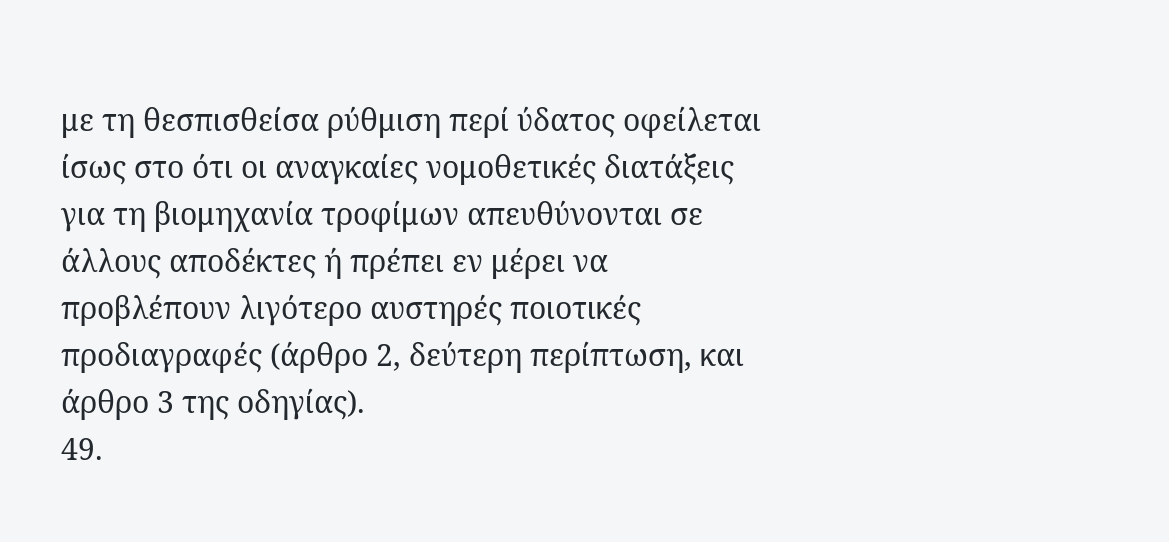με τη θεσπισθείσα ρύθμιση περί ύδατος οφείλεται ίσως στο ότι οι αναγκαίες νομοθετικές διατάξεις για τη βιομηχανία τροφίμων απευθύνονται σε άλλους αποδέκτες ή πρέπει εν μέρει να προβλέπουν λιγότερο αυστηρές ποιοτικές προδιαγραφές (άρθρο 2, δεύτερη περίπτωση, και άρθρο 3 της οδηγίας).
49.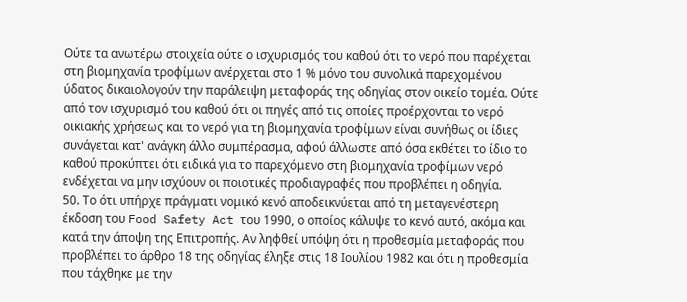Ούτε τα ανωτέρω στοιχεία ούτε ο ισχυρισμός του καθού ότι το νερό που παρέχεται στη βιομηχανία τροφίμων ανέρχεται στο 1 % μόνο του συνολικά παρεχομένου ύδατος δικαιολογούν την παράλειψη μεταφοράς της οδηγίας στον οικείο τομέα. Ούτε από τον ισχυρισμό του καθού ότι οι πηγές από τις οποίες προέρχονται το νερό οικιακής χρήσεως και το νερό για τη βιομηχανία τροφίμων είναι συνήθως οι ίδιες συνάγεται κατ' ανάγκη άλλο συμπέρασμα, αφού άλλωστε από όσα εκθέτει το ίδιο το καθού προκύπτει ότι ειδικά για το παρεχόμενο στη βιομηχανία τροφίμων νερό ενδέχεται να μην ισχύουν οι ποιοτικές προδιαγραφές που προβλέπει η οδηγία.
50. Το ότι υπήρχε πράγματι νομικό κενό αποδεικνύεται από τη μεταγενέστερη έκδοση του Food Safety Act του 1990, ο οποίος κάλυψε το κενό αυτό, ακόμα και κατά την άποψη της Επιτροπής. Αν ληφθεί υπόψη ότι η προθεσμία μεταφοράς που προβλέπει το άρθρο 18 της οδηγίας έληξε στις 18 Ιουλίου 1982 και ότι η προθεσμία που τάχθηκε με την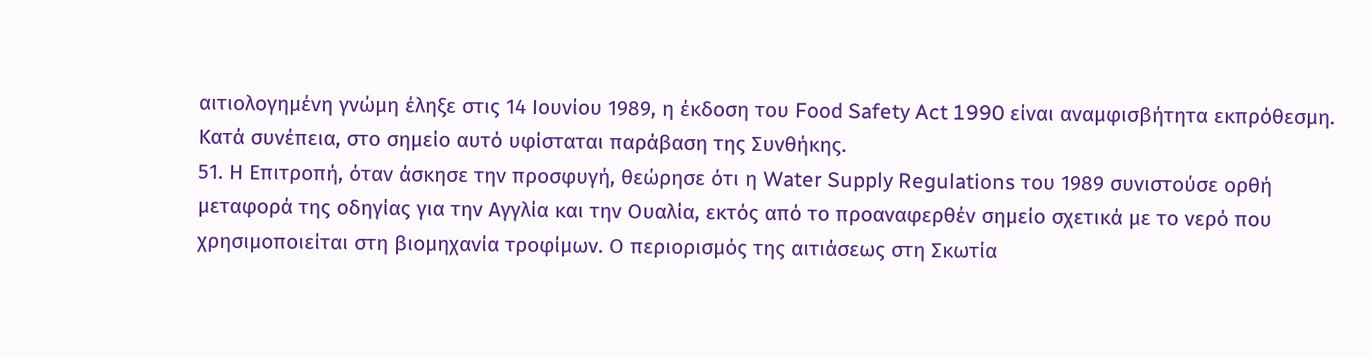αιτιολογημένη γνώμη έληξε στις 14 Ιουνίου 1989, η έκδοση του Food Safety Act 1990 είναι αναμφισβήτητα εκπρόθεσμη. Κατά συνέπεια, στο σημείο αυτό υφίσταται παράβαση της Συνθήκης.
51. Η Επιτροπή, όταν άσκησε την προσφυγή, θεώρησε ότι η Water Supply Regulations του 1989 συνιστούσε ορθή μεταφορά της οδηγίας για την Αγγλία και την Ουαλία, εκτός από το προαναφερθέν σημείο σχετικά με το νερό που χρησιμοποιείται στη βιομηχανία τροφίμων. Ο περιορισμός της αιτιάσεως στη Σκωτία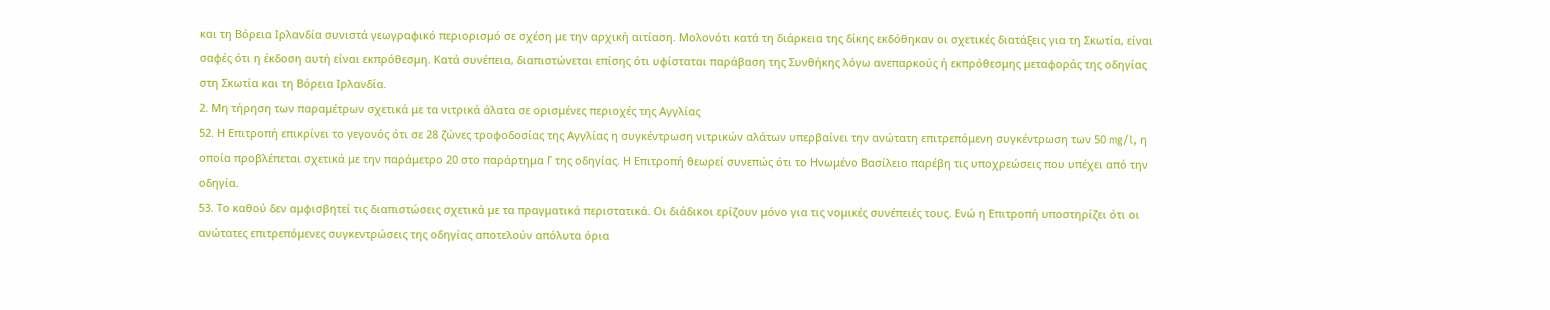και τη Βόρεια Ιρλανδία συνιστά γεωγραφικό περιορισμό σε σχέση με την αρχική αιτίαση. Μολονότι κατά τη διάρκεια της δίκης εκδόθηκαν οι σχετικές διατάξεις για τη Σκωτία, είναι σαφές ότι η έκδοση αυτή είναι εκπρόθεσμη. Κατά συνέπεια, διαπιστώνεται επίσης ότι υφίσταται παράβαση της Συνθήκης λόγω ανεπαρκούς ή εκπρόθεσμης μεταφοράς της οδηγίας στη Σκωτία και τη Βόρεια Ιρλανδία.
2. Μη τήρηση των παραμέτρων σχετικά με τα νιτρικά άλατα σε ορισμένες περιοχές της Αγγλίας
52. Η Επιτροπή επικρίνει το γεγονός ότι σε 28 ζώνες τροφοδοσίας της Αγγλίας η συγκέντρωση νιτρικών αλάτων υπερβαίνει την ανώτατη επιτρεπόμενη συγκέντρωση των 50 mg/l, η οποία προβλέπεται σχετικά με την παράμετρο 20 στο παράρτημα Γ της οδηγίας. Η Επιτροπή θεωρεί συνεπώς ότι το Ηνωμένο Βασίλειο παρέβη τις υποχρεώσεις που υπέχει από την οδηγία.
53. Το καθού δεν αμφισβητεί τις διαπιστώσεις σχετικά με τα πραγματικά περιστατικά. Οι διάδικοι ερίζουν μόνο για τις νομικές συνέπειές τους. Ενώ η Επιτροπή υποστηρίζει ότι οι ανώτατες επιτρεπόμενες συγκεντρώσεις της οδηγίας αποτελούν απόλυτα όρια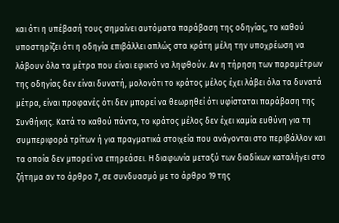και ότι η υπέβασή τους σημαίνει αυτόματα παράβαση της οδηγίας, το καθού υποστηρίζει ότι η οδηγία επιβάλλει απλώς στα κράτη μέλη την υποχρέωση να λάβουν όλα τα μέτρα που είναι εφικτό να ληφθούν. Αν η τήρηση των παραμέτρων της οδηγίας δεν είναι δυνατή, μολονότι το κράτος μέλος έχει λάβει όλα τα δυνατά μέτρα, είναι προφανές ότι δεν μπορεί να θεωρηθεί ότι υφίσταται παράβαση της Συνθήκης. Κατά το καθού πάντα, το κράτος μέλος δεν έχει καμία ευθύνη για τη συμπεριφορά τρίτων ή για πραγματικά στοιχεία που ανάγονται στο περιβάλλον και τα οποία δεν μπορεί να επηρεάσει. Η διαφωνία μεταξύ των διαδίκων καταλήγει στο ζήτημα αν το άρθρο 7, σε συνδυασμό με το άρθρο 19 της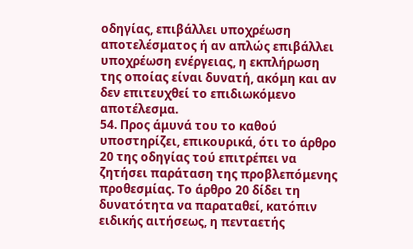οδηγίας, επιβάλλει υποχρέωση αποτελέσματος ή αν απλώς επιβάλλει υποχρέωση ενέργειας, η εκπλήρωση της οποίας είναι δυνατή, ακόμη και αν δεν επιτευχθεί το επιδιωκόμενο αποτέλεσμα.
54. Προς άμυνά του το καθού υποστηρίζει, επικουρικά, ότι το άρθρο 20 της οδηγίας τού επιτρέπει να ζητήσει παράταση της προβλεπόμενης προθεσμίας. Το άρθρο 20 δίδει τη δυνατότητα να παραταθεί, κατόπιν ειδικής αιτήσεως, η πενταετής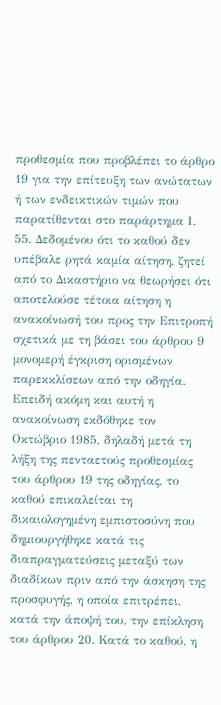προθεσμία που προβλέπει το άρθρο 19 για την επίτευξη των ανώτατων ή των ενδεικτικών τιμών που παρατίθενται στο παράρτημα Ι.
55. Δεδομένου ότι το καθού δεν υπέβαλε ρητά καμία αίτηση, ζητεί από το Δικαστήριο να θεωρήσει ότι αποτελούσε τέτοια αίτηση η ανακοίνωσή του προς την Επιτροπή σχετικά με τη βάσει του άρθρου 9 μονομερή έγκριση ορισμένων παρεκκλίσεων από την οδηγία. Επειδή ακόμη και αυτή η ανακοίνωση εκδόθηκε τον Οκτώβριο 1985, δηλαδή μετά τη λήξη της πενταετούς προθεσμίας του άρθρου 19 της οδηγίας, το καθού επικαλείται τη δικαιολογημένη εμπιστοσύνη που δημιουργήθηκε κατά τις διαπραγματεύσεις μεταξύ των διαδίκων πριν από την άσκηση της προσφυγής, η οποία επιτρέπει, κατά την άποψή του, την επίκληση του άρθρου 20. Κατά το καθού, η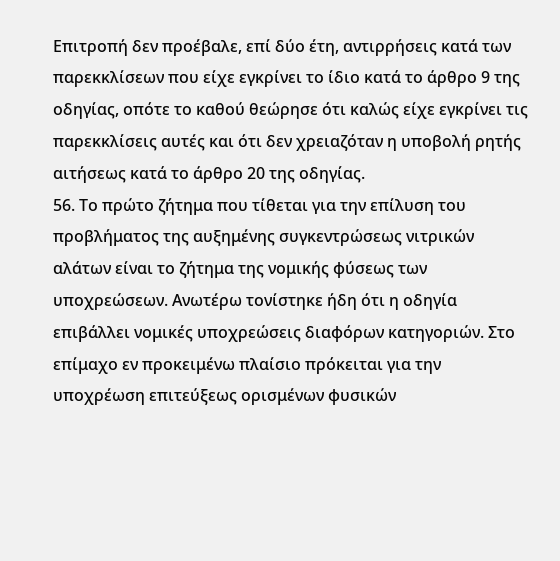Επιτροπή δεν προέβαλε, επί δύο έτη, αντιρρήσεις κατά των παρεκκλίσεων που είχε εγκρίνει το ίδιο κατά το άρθρο 9 της οδηγίας, οπότε το καθού θεώρησε ότι καλώς είχε εγκρίνει τις παρεκκλίσεις αυτές και ότι δεν χρειαζόταν η υποβολή ρητής αιτήσεως κατά το άρθρο 20 της οδηγίας.
56. Το πρώτο ζήτημα που τίθεται για την επίλυση του προβλήματος της αυξημένης συγκεντρώσεως νιτρικών αλάτων είναι το ζήτημα της νομικής φύσεως των υποχρεώσεων. Ανωτέρω τονίστηκε ήδη ότι η οδηγία επιβάλλει νομικές υποχρεώσεις διαφόρων κατηγοριών. Στο επίμαχο εν προκειμένω πλαίσιο πρόκειται για την υποχρέωση επιτεύξεως ορισμένων φυσικών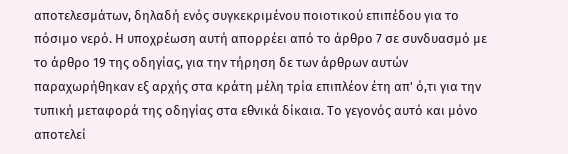αποτελεσμάτων, δηλαδή ενός συγκεκριμένου ποιοτικού επιπέδου για το πόσιμο νερό. Η υποχρέωση αυτή απορρέει από το άρθρο 7 σε συνδυασμό με το άρθρο 19 της οδηγίας, για την τήρηση δε των άρθρων αυτών παραχωρήθηκαν εξ αρχής στα κράτη μέλη τρία επιπλέον έτη απ' ό,τι για την τυπική μεταφορά της οδηγίας στα εθνικά δίκαια. Το γεγονός αυτό και μόνο αποτελεί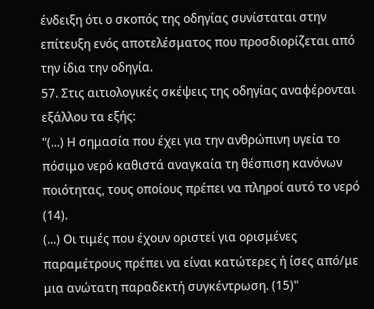ένδειξη ότι ο σκοπός της οδηγίας συνίσταται στην επίτευξη ενός αποτελέσματος που προσδιορίζεται από την ίδια την οδηγία.
57. Στις αιτιολογικές σκέψεις της οδηγίας αναφέρονται εξάλλου τα εξής:
"(...) Η σημασία που έχει για την ανθρώπινη υγεία το πόσιμο νερό καθιστά αναγκαία τη θέσπιση κανόνων ποιότητας, τους οποίους πρέπει να πληροί αυτό το νερό (14).
(...) Οι τιμές που έχουν οριστεί για ορισμένες παραμέτρους πρέπει να είναι κατώτερες ή ίσες από/με μια ανώτατη παραδεκτή συγκέντρωση. (15)"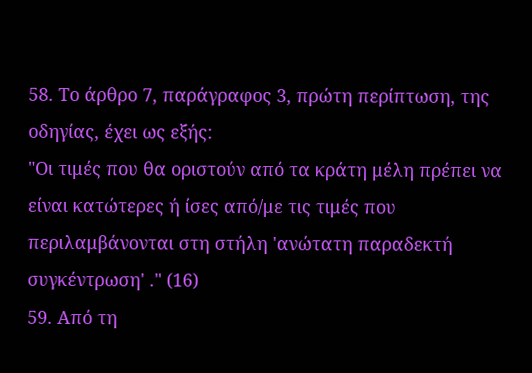58. Το άρθρο 7, παράγραφος 3, πρώτη περίπτωση, της οδηγίας, έχει ως εξής:
"Οι τιμές που θα οριστούν από τα κράτη μέλη πρέπει να είναι κατώτερες ή ίσες από/με τις τιμές που περιλαμβάνονται στη στήλη 'ανώτατη παραδεκτή συγκέντρωση' ." (16)
59. Από τη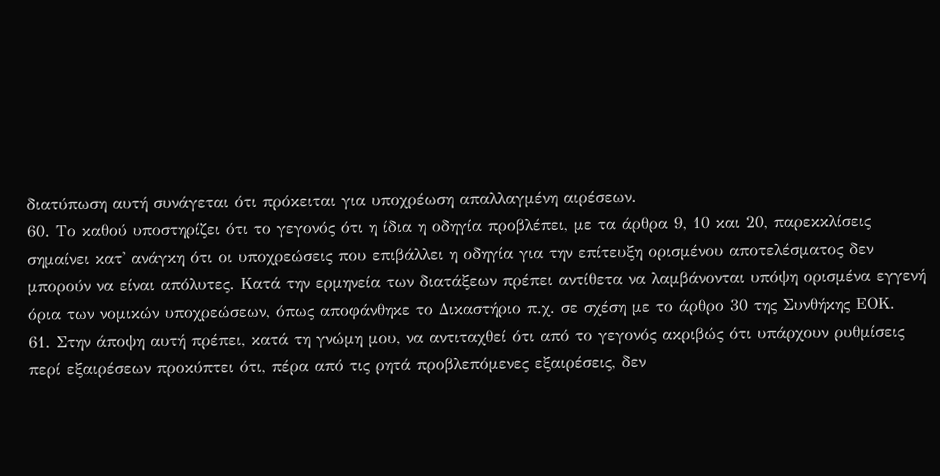διατύπωση αυτή συνάγεται ότι πρόκειται για υποχρέωση απαλλαγμένη αιρέσεων.
60. Το καθού υποστηρίζει ότι το γεγονός ότι η ίδια η οδηγία προβλέπει, με τα άρθρα 9, 10 και 20, παρεκκλίσεις σημαίνει κατ' ανάγκη ότι οι υποχρεώσεις που επιβάλλει η οδηγία για την επίτευξη ορισμένου αποτελέσματος δεν μπορούν να είναι απόλυτες. Κατά την ερμηνεία των διατάξεων πρέπει αντίθετα να λαμβάνονται υπόψη ορισμένα εγγενή όρια των νομικών υποχρεώσεων, όπως αποφάνθηκε το Δικαστήριο π.χ. σε σχέση με το άρθρο 30 της Συνθήκης ΕΟΚ.
61. Στην άποψη αυτή πρέπει, κατά τη γνώμη μου, να αντιταχθεί ότι από το γεγονός ακριβώς ότι υπάρχουν ρυθμίσεις περί εξαιρέσεων προκύπτει ότι, πέρα από τις ρητά προβλεπόμενες εξαιρέσεις, δεν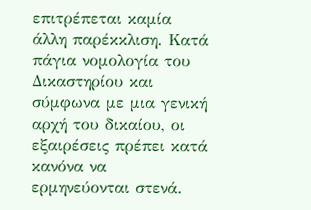επιτρέπεται καμία άλλη παρέκκλιση. Κατά πάγια νομολογία του Δικαστηρίου και σύμφωνα με μια γενική αρχή του δικαίου, οι εξαιρέσεις πρέπει κατά κανόνα να ερμηνεύονται στενά.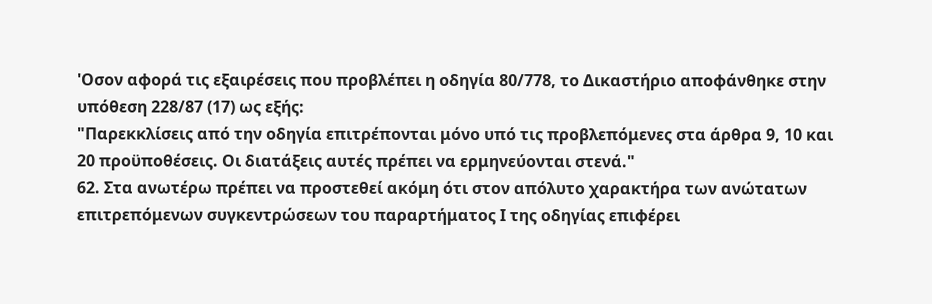'Οσον αφορά τις εξαιρέσεις που προβλέπει η οδηγία 80/778, το Δικαστήριο αποφάνθηκε στην υπόθεση 228/87 (17) ως εξής:
"Παρεκκλίσεις από την οδηγία επιτρέπονται μόνο υπό τις προβλεπόμενες στα άρθρα 9, 10 και 20 προϋποθέσεις. Οι διατάξεις αυτές πρέπει να ερμηνεύονται στενά."
62. Στα ανωτέρω πρέπει να προστεθεί ακόμη ότι στον απόλυτο χαρακτήρα των ανώτατων επιτρεπόμενων συγκεντρώσεων του παραρτήματος Ι της οδηγίας επιφέρει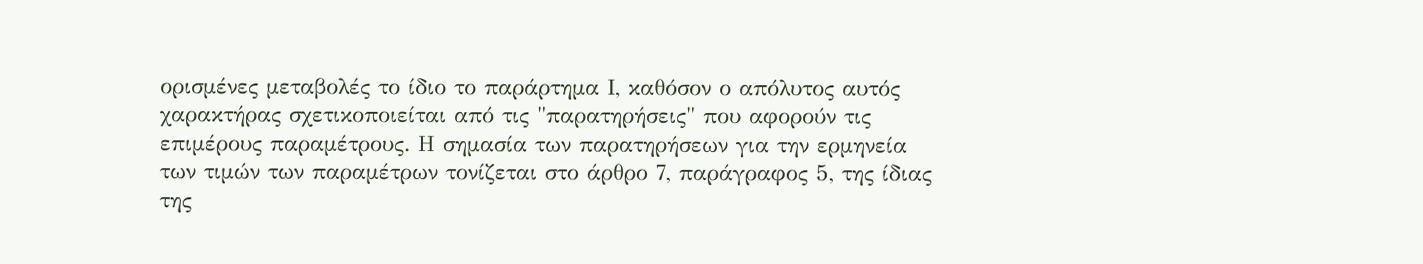ορισμένες μεταβολές το ίδιο το παράρτημα Ι, καθόσον ο απόλυτος αυτός χαρακτήρας σχετικοποιείται από τις "παρατηρήσεις" που αφορούν τις επιμέρους παραμέτρους. Η σημασία των παρατηρήσεων για την ερμηνεία των τιμών των παραμέτρων τονίζεται στο άρθρο 7, παράγραφος 5, της ίδιας της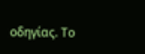οδηγίας. Το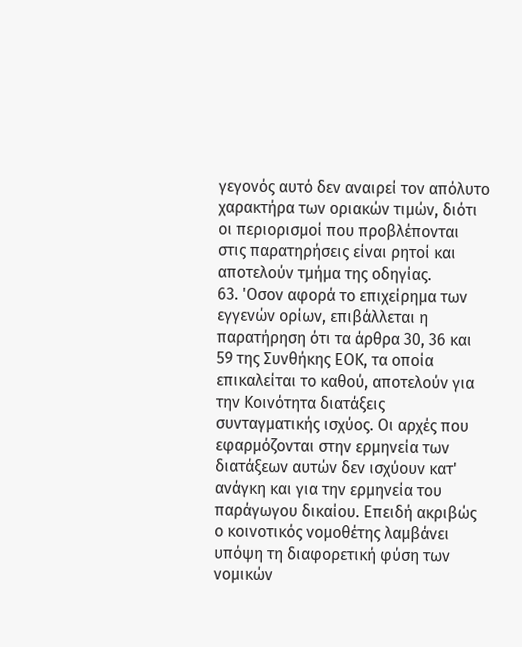γεγονός αυτό δεν αναιρεί τον απόλυτο χαρακτήρα των οριακών τιμών, διότι οι περιορισμοί που προβλέπονται στις παρατηρήσεις είναι ρητοί και αποτελούν τμήμα της οδηγίας.
63. 'Οσον αφορά το επιχείρημα των εγγενών ορίων, επιβάλλεται η παρατήρηση ότι τα άρθρα 30, 36 και 59 της Συνθήκης ΕΟΚ, τα οποία επικαλείται το καθού, αποτελούν για την Κοινότητα διατάξεις συνταγματικής ισχύος. Οι αρχές που εφαρμόζονται στην ερμηνεία των διατάξεων αυτών δεν ισχύουν κατ' ανάγκη και για την ερμηνεία του παράγωγου δικαίου. Επειδή ακριβώς ο κοινοτικός νομοθέτης λαμβάνει υπόψη τη διαφορετική φύση των νομικών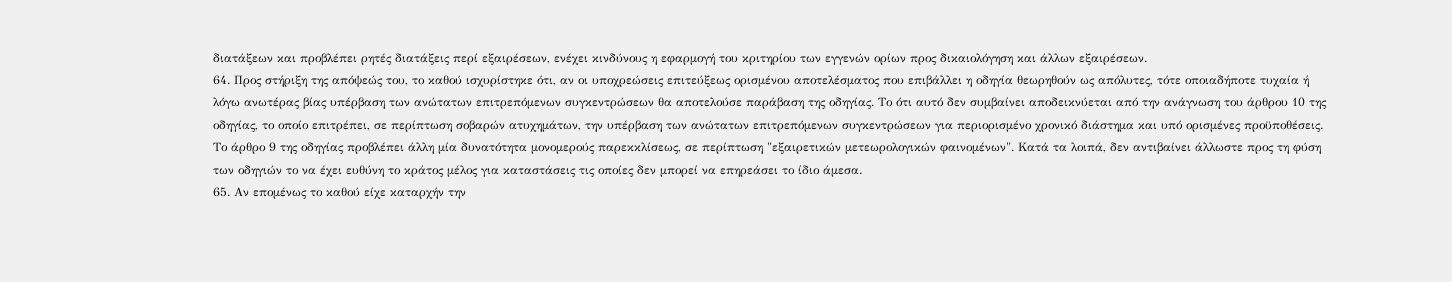διατάξεων και προβλέπει ρητές διατάξεις περί εξαιρέσεων, ενέχει κινδύνους η εφαρμογή του κριτηρίου των εγγενών ορίων προς δικαιολόγηση και άλλων εξαιρέσεων.
64. Προς στήριξη της απόψεώς του, το καθού ισχυρίστηκε ότι, αν οι υποχρεώσεις επιτεύξεως ορισμένου αποτελέσματος που επιβάλλει η οδηγία θεωρηθούν ως απόλυτες, τότε οποιαδήποτε τυχαία ή λόγω ανωτέρας βίας υπέρβαση των ανώτατων επιτρεπόμενων συγκεντρώσεων θα αποτελούσε παράβαση της οδηγίας. Το ότι αυτό δεν συμβαίνει αποδεικνύεται από την ανάγνωση του άρθρου 10 της οδηγίας, το οποίο επιτρέπει, σε περίπτωση σοβαρών ατυχημάτων, την υπέρβαση των ανώτατων επιτρεπόμενων συγκεντρώσεων για περιορισμένο χρονικό διάστημα και υπό ορισμένες προϋποθέσεις. Το άρθρο 9 της οδηγίας προβλέπει άλλη μία δυνατότητα μονομερούς παρεκκλίσεως, σε περίπτωση "εξαιρετικών μετεωρολογικών φαινομένων". Κατά τα λοιπά, δεν αντιβαίνει άλλωστε προς τη φύση των οδηγιών το να έχει ευθύνη το κράτος μέλος για καταστάσεις τις οποίες δεν μπορεί να επηρεάσει το ίδιο άμεσα.
65. Αν επομένως το καθού είχε καταρχήν την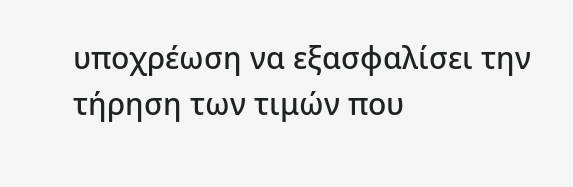υποχρέωση να εξασφαλίσει την τήρηση των τιμών που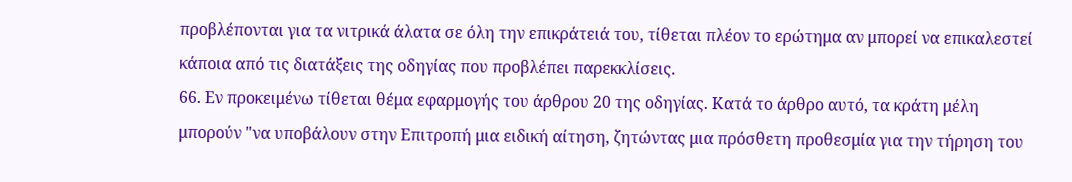προβλέπονται για τα νιτρικά άλατα σε όλη την επικράτειά του, τίθεται πλέον το ερώτημα αν μπορεί να επικαλεστεί κάποια από τις διατάξεις της οδηγίας που προβλέπει παρεκκλίσεις.
66. Εν προκειμένω τίθεται θέμα εφαρμογής του άρθρου 20 της οδηγίας. Κατά το άρθρο αυτό, τα κράτη μέλη μπορούν "να υποβάλουν στην Επιτροπή μια ειδική αίτηση, ζητώντας μια πρόσθετη προθεσμία για την τήρηση του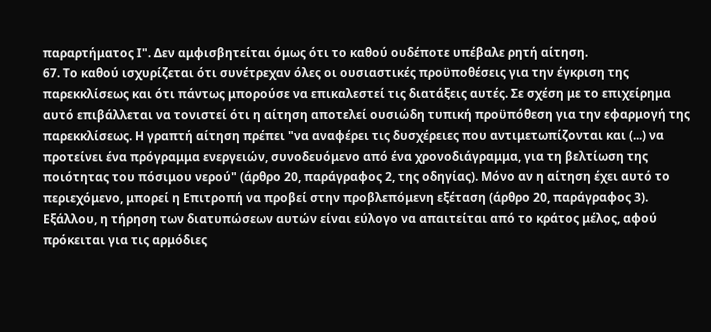παραρτήματος Ι". Δεν αμφισβητείται όμως ότι το καθού ουδέποτε υπέβαλε ρητή αίτηση.
67. Το καθού ισχυρίζεται ότι συνέτρεχαν όλες οι ουσιαστικές προϋποθέσεις για την έγκριση της παρεκκλίσεως και ότι πάντως μπορούσε να επικαλεστεί τις διατάξεις αυτές. Σε σχέση με το επιχείρημα αυτό επιβάλλεται να τονιστεί ότι η αίτηση αποτελεί ουσιώδη τυπική προϋπόθεση για την εφαρμογή της παρεκκλίσεως. Η γραπτή αίτηση πρέπει "να αναφέρει τις δυσχέρειες που αντιμετωπίζονται και (...) να προτείνει ένα πρόγραμμα ενεργειών, συνοδευόμενο από ένα χρονοδιάγραμμα, για τη βελτίωση της ποιότητας του πόσιμου νερού" (άρθρο 20, παράγραφος 2, της οδηγίας). Μόνο αν η αίτηση έχει αυτό το περιεχόμενο, μπορεί η Επιτροπή να προβεί στην προβλεπόμενη εξέταση (άρθρο 20, παράγραφος 3). Εξάλλου, η τήρηση των διατυπώσεων αυτών είναι εύλογο να απαιτείται από το κράτος μέλος, αφού πρόκειται για τις αρμόδιες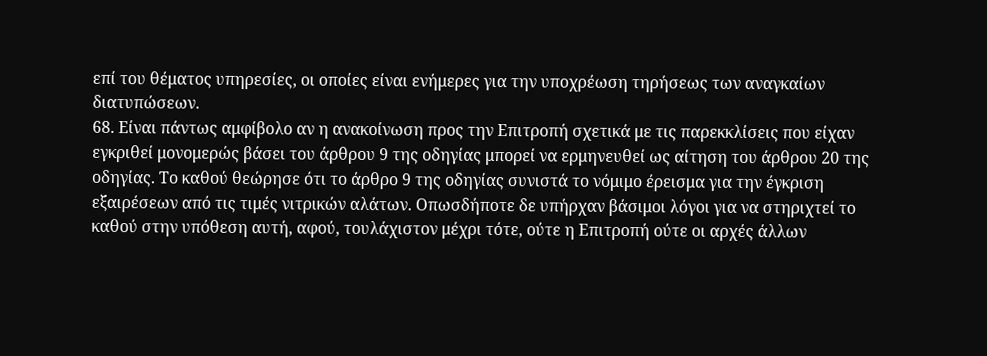επί του θέματος υπηρεσίες, οι οποίες είναι ενήμερες για την υποχρέωση τηρήσεως των αναγκαίων διατυπώσεων.
68. Είναι πάντως αμφίβολο αν η ανακοίνωση προς την Επιτροπή σχετικά με τις παρεκκλίσεις που είχαν εγκριθεί μονομερώς βάσει του άρθρου 9 της οδηγίας μπορεί να ερμηνευθεί ως αίτηση του άρθρου 20 της οδηγίας. Το καθού θεώρησε ότι το άρθρο 9 της οδηγίας συνιστά το νόμιμο έρεισμα για την έγκριση εξαιρέσεων από τις τιμές νιτρικών αλάτων. Οπωσδήποτε δε υπήρχαν βάσιμοι λόγοι για να στηριχτεί το καθού στην υπόθεση αυτή, αφού, τουλάχιστον μέχρι τότε, ούτε η Επιτροπή ούτε οι αρχές άλλων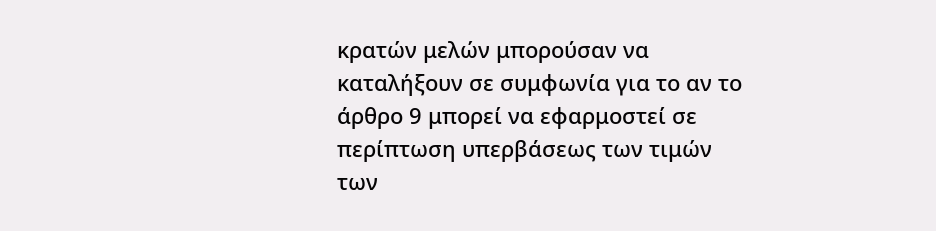κρατών μελών μπορούσαν να καταλήξουν σε συμφωνία για το αν το άρθρο 9 μπορεί να εφαρμοστεί σε περίπτωση υπερβάσεως των τιμών των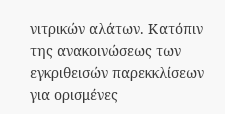νιτρικών αλάτων. Κατόπιν της ανακοινώσεως των εγκριθεισών παρεκκλίσεων για ορισμένες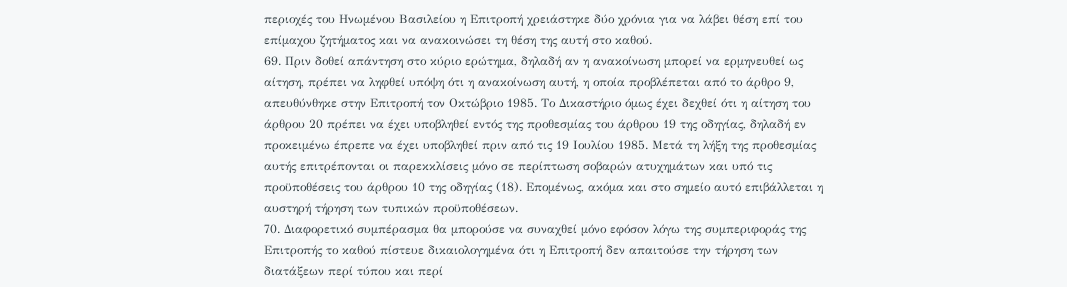περιοχές του Ηνωμένου Βασιλείου η Επιτροπή χρειάστηκε δύο χρόνια για να λάβει θέση επί του επίμαχου ζητήματος και να ανακοινώσει τη θέση της αυτή στο καθού.
69. Πριν δοθεί απάντηση στο κύριο ερώτημα, δηλαδή αν η ανακοίνωση μπορεί να ερμηνευθεί ως αίτηση, πρέπει να ληφθεί υπόψη ότι η ανακοίνωση αυτή, η οποία προβλέπεται από το άρθρο 9, απευθύνθηκε στην Επιτροπή τον Οκτώβριο 1985. Το Δικαστήριο όμως έχει δεχθεί ότι η αίτηση του άρθρου 20 πρέπει να έχει υποβληθεί εντός της προθεσμίας του άρθρου 19 της οδηγίας, δηλαδή εν προκειμένω έπρεπε να έχει υποβληθεί πριν από τις 19 Ιουλίου 1985. Μετά τη λήξη της προθεσμίας αυτής επιτρέπονται οι παρεκκλίσεις μόνο σε περίπτωση σοβαρών ατυχημάτων και υπό τις προϋποθέσεις του άρθρου 10 της οδηγίας (18). Επομένως, ακόμα και στο σημείο αυτό επιβάλλεται η αυστηρή τήρηση των τυπικών προϋποθέσεων.
70. Διαφορετικό συμπέρασμα θα μπορούσε να συναχθεί μόνο εφόσον λόγω της συμπεριφοράς της Επιτροπής το καθού πίστευε δικαιολογημένα ότι η Επιτροπή δεν απαιτούσε την τήρηση των διατάξεων περί τύπου και περί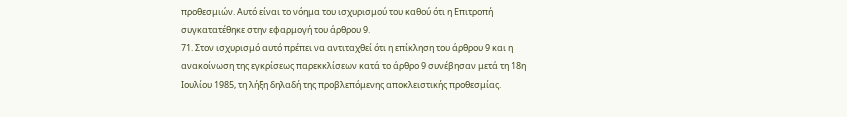προθεσμιών. Αυτό είναι το νόημα του ισχυρισμού του καθού ότι η Επιτροπή συγκατατέθηκε στην εφαρμογή του άρθρου 9.
71. Στον ισχυρισμό αυτό πρέπει να αντιταχθεί ότι η επίκληση του άρθρου 9 και η ανακοίνωση της εγκρίσεως παρεκκλίσεων κατά το άρθρο 9 συνέβησαν μετά τη 18η Ιουλίου 1985, τη λήξη δηλαδή της προβλεπόμενης αποκλειστικής προθεσμίας.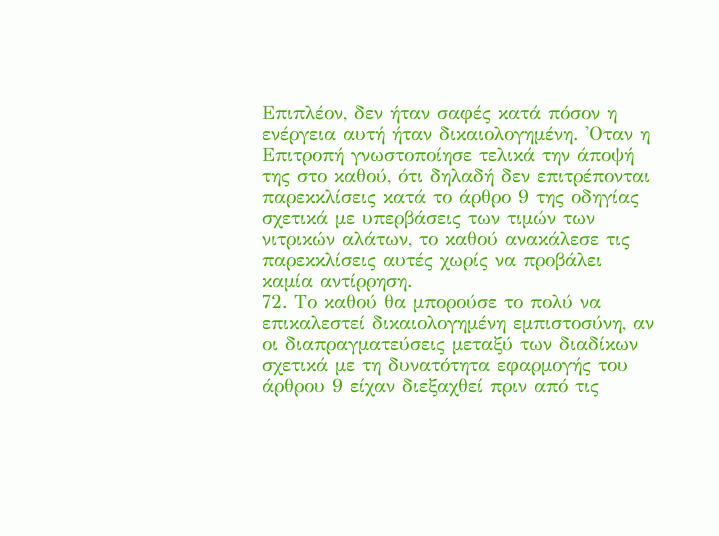Επιπλέον, δεν ήταν σαφές κατά πόσον η ενέργεια αυτή ήταν δικαιολογημένη. 'Οταν η Επιτροπή γνωστοποίησε τελικά την άποψή της στο καθού, ότι δηλαδή δεν επιτρέπονται παρεκκλίσεις κατά το άρθρο 9 της οδηγίας σχετικά με υπερβάσεις των τιμών των νιτρικών αλάτων, το καθού ανακάλεσε τις παρεκκλίσεις αυτές χωρίς να προβάλει καμία αντίρρηση.
72. Το καθού θα μπορούσε το πολύ να επικαλεστεί δικαιολογημένη εμπιστοσύνη, αν οι διαπραγματεύσεις μεταξύ των διαδίκων σχετικά με τη δυνατότητα εφαρμογής του άρθρου 9 είχαν διεξαχθεί πριν από τις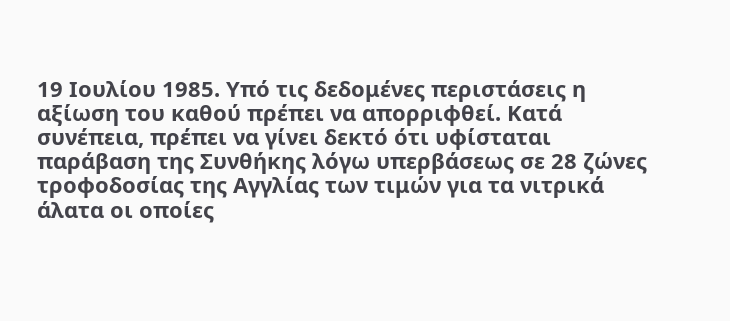19 Ιουλίου 1985. Υπό τις δεδομένες περιστάσεις η αξίωση του καθού πρέπει να απορριφθεί. Κατά συνέπεια, πρέπει να γίνει δεκτό ότι υφίσταται παράβαση της Συνθήκης λόγω υπερβάσεως σε 28 ζώνες τροφοδοσίας της Αγγλίας των τιμών για τα νιτρικά άλατα οι οποίες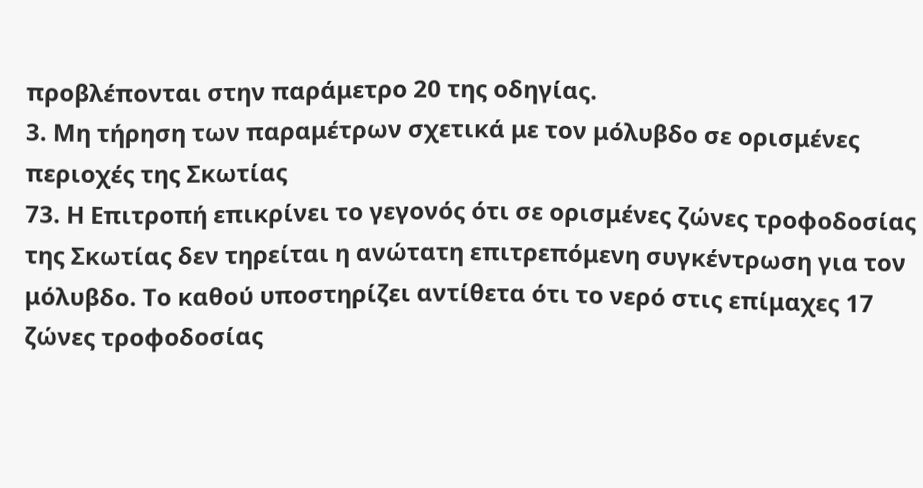προβλέπονται στην παράμετρο 20 της οδηγίας.
3. Μη τήρηση των παραμέτρων σχετικά με τον μόλυβδο σε ορισμένες περιοχές της Σκωτίας
73. Η Επιτροπή επικρίνει το γεγονός ότι σε ορισμένες ζώνες τροφοδοσίας της Σκωτίας δεν τηρείται η ανώτατη επιτρεπόμενη συγκέντρωση για τον μόλυβδο. Το καθού υποστηρίζει αντίθετα ότι το νερό στις επίμαχες 17 ζώνες τροφοδοσίας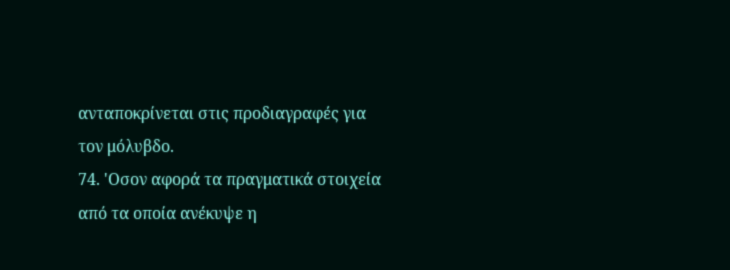ανταποκρίνεται στις προδιαγραφές για τον μόλυβδο.
74. 'Οσον αφορά τα πραγματικά στοιχεία από τα οποία ανέκυψε η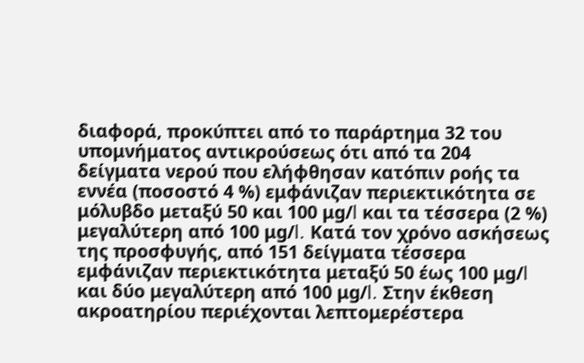διαφορά, προκύπτει από το παράρτημα 32 του υπομνήματος αντικρούσεως ότι από τα 204 δείγματα νερού που ελήφθησαν κατόπιν ροής τα εννέα (ποσοστό 4 %) εμφάνιζαν περιεκτικότητα σε μόλυβδο μεταξύ 50 και 100 μg/l και τα τέσσερα (2 %) μεγαλύτερη από 100 μg/l. Κατά τον χρόνο ασκήσεως της προσφυγής, από 151 δείγματα τέσσερα εμφάνιζαν περιεκτικότητα μεταξύ 50 έως 100 μg/l και δύο μεγαλύτερη από 100 μg/l. Στην έκθεση ακροατηρίου περιέχονται λεπτομερέστερα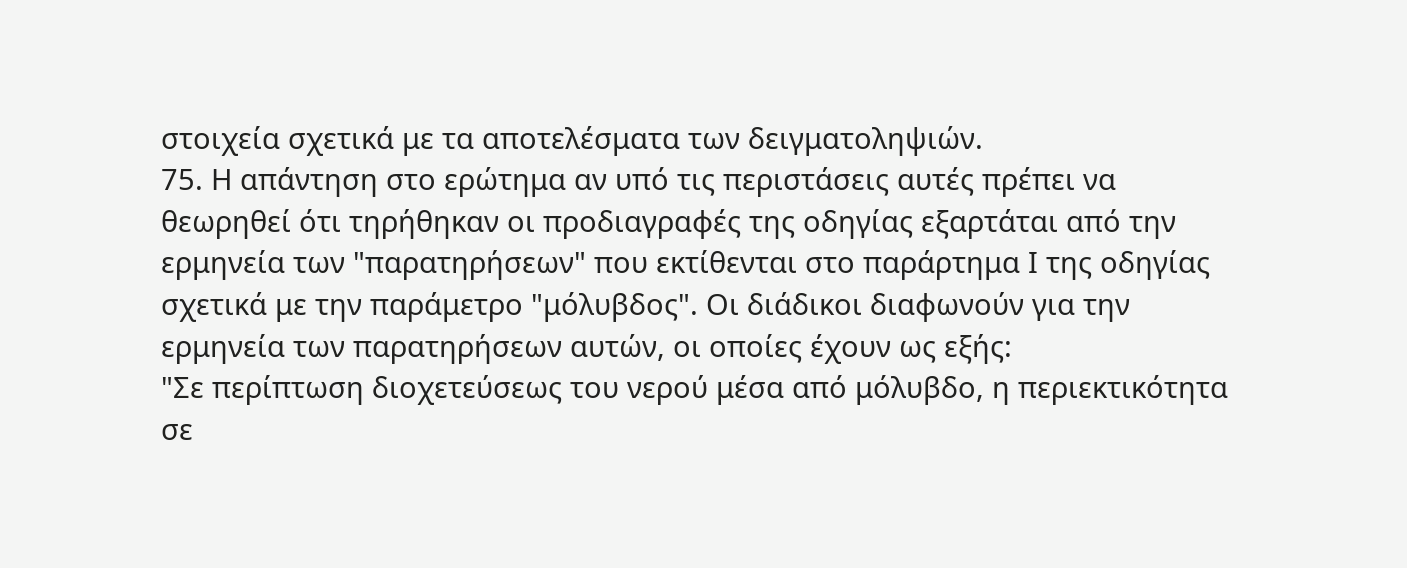στοιχεία σχετικά με τα αποτελέσματα των δειγματοληψιών.
75. Η απάντηση στο ερώτημα αν υπό τις περιστάσεις αυτές πρέπει να θεωρηθεί ότι τηρήθηκαν οι προδιαγραφές της οδηγίας εξαρτάται από την ερμηνεία των "παρατηρήσεων" που εκτίθενται στο παράρτημα Ι της οδηγίας σχετικά με την παράμετρο "μόλυβδος". Οι διάδικοι διαφωνούν για την ερμηνεία των παρατηρήσεων αυτών, οι οποίες έχουν ως εξής:
"Σε περίπτωση διοχετεύσεως του νερού μέσα από μόλυβδο, η περιεκτικότητα σε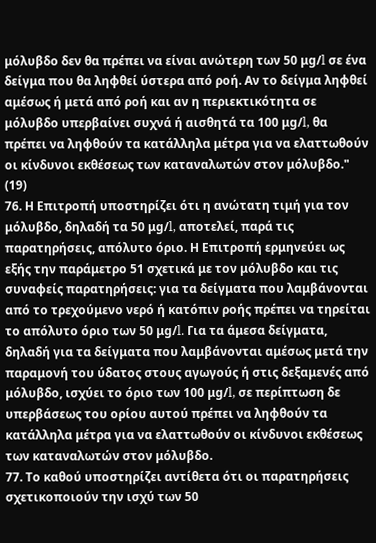μόλυβδο δεν θα πρέπει να είναι ανώτερη των 50 μg/l σε ένα δείγμα που θα ληφθεί ύστερα από ροή. Αν το δείγμα ληφθεί αμέσως ή μετά από ροή και αν η περιεκτικότητα σε μόλυβδο υπερβαίνει συχνά ή αισθητά τα 100 μg/l, θα πρέπει να ληφθούν τα κατάλληλα μέτρα για να ελαττωθούν οι κίνδυνοι εκθέσεως των καταναλωτών στον μόλυβδο." (19)
76. Η Επιτροπή υποστηρίζει ότι η ανώτατη τιμή για τον μόλυβδο, δηλαδή τα 50 μg/l, αποτελεί, παρά τις παρατηρήσεις, απόλυτο όριο. Η Επιτροπή ερμηνεύει ως εξής την παράμετρο 51 σχετικά με τον μόλυβδο και τις συναφείς παρατηρήσεις: για τα δείγματα που λαμβάνονται από το τρεχούμενο νερό ή κατόπιν ροής πρέπει να τηρείται το απόλυτο όριο των 50 μg/l. Για τα άμεσα δείγματα, δηλαδή για τα δείγματα που λαμβάνονται αμέσως μετά την παραμονή του ύδατος στους αγωγούς ή στις δεξαμενές από μόλυβδο, ισχύει το όριο των 100 μg/l, σε περίπτωση δε υπερβάσεως του ορίου αυτού πρέπει να ληφθούν τα κατάλληλα μέτρα για να ελαττωθούν οι κίνδυνοι εκθέσεως των καταναλωτών στον μόλυβδο.
77. Το καθού υποστηρίζει αντίθετα ότι οι παρατηρήσεις σχετικοποιούν την ισχύ των 50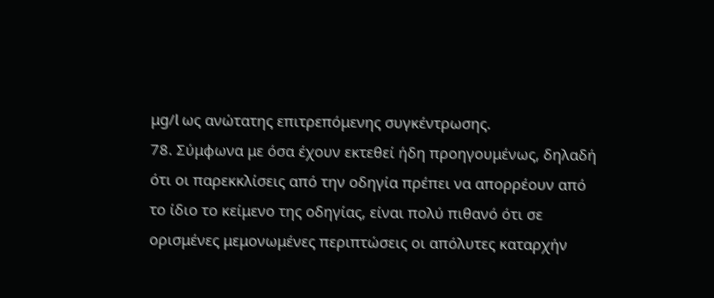μg/l ως ανώτατης επιτρεπόμενης συγκέντρωσης.
78. Σύμφωνα με όσα έχουν εκτεθεί ήδη προηγουμένως, δηλαδή ότι οι παρεκκλίσεις από την οδηγία πρέπει να απορρέουν από το ίδιο το κείμενο της οδηγίας, είναι πολύ πιθανό ότι σε ορισμένες μεμονωμένες περιπτώσεις οι απόλυτες καταρχήν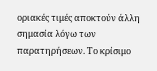οριακές τιμές αποκτούν άλλη σημασία λόγω των παρατηρήσεων. Το κρίσιμο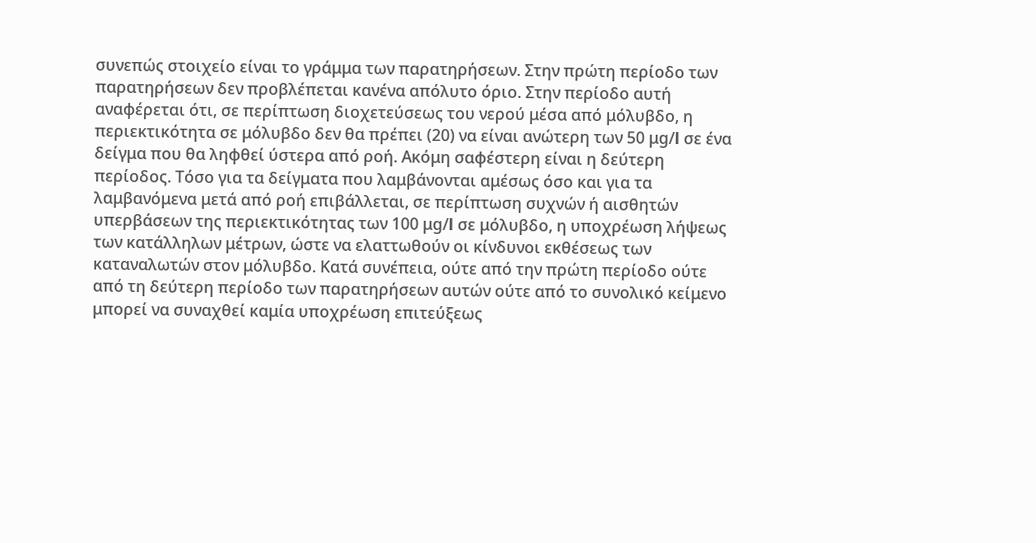συνεπώς στοιχείο είναι το γράμμα των παρατηρήσεων. Στην πρώτη περίοδο των παρατηρήσεων δεν προβλέπεται κανένα απόλυτο όριο. Στην περίοδο αυτή αναφέρεται ότι, σε περίπτωση διοχετεύσεως του νερού μέσα από μόλυβδο, η περιεκτικότητα σε μόλυβδο δεν θα πρέπει (20) να είναι ανώτερη των 50 μg/l σε ένα δείγμα που θα ληφθεί ύστερα από ροή. Ακόμη σαφέστερη είναι η δεύτερη περίοδος. Τόσο για τα δείγματα που λαμβάνονται αμέσως όσο και για τα λαμβανόμενα μετά από ροή επιβάλλεται, σε περίπτωση συχνών ή αισθητών υπερβάσεων της περιεκτικότητας των 100 μg/l σε μόλυβδο, η υποχρέωση λήψεως των κατάλληλων μέτρων, ώστε να ελαττωθούν οι κίνδυνοι εκθέσεως των καταναλωτών στον μόλυβδο. Κατά συνέπεια, ούτε από την πρώτη περίοδο ούτε από τη δεύτερη περίοδο των παρατηρήσεων αυτών ούτε από το συνολικό κείμενο μπορεί να συναχθεί καμία υποχρέωση επιτεύξεως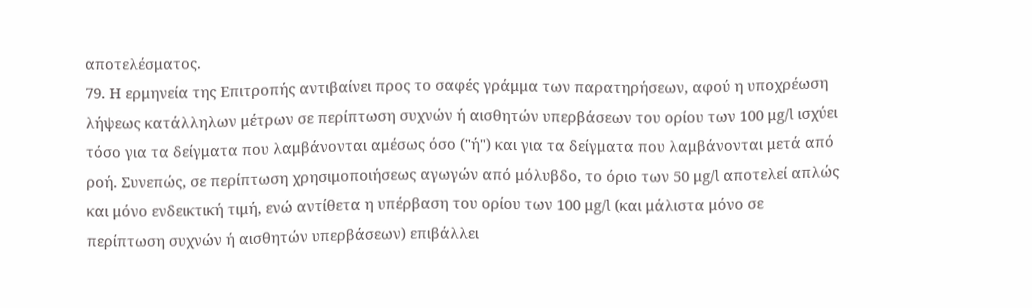αποτελέσματος.
79. Η ερμηνεία της Επιτροπής αντιβαίνει προς το σαφές γράμμα των παρατηρήσεων, αφού η υποχρέωση λήψεως κατάλληλων μέτρων σε περίπτωση συχνών ή αισθητών υπερβάσεων του ορίου των 100 μg/l ισχύει τόσο για τα δείγματα που λαμβάνονται αμέσως όσο ("ή") και για τα δείγματα που λαμβάνονται μετά από ροή. Συνεπώς, σε περίπτωση χρησιμοποιήσεως αγωγών από μόλυβδο, το όριο των 50 μg/l αποτελεί απλώς και μόνο ενδεικτική τιμή, ενώ αντίθετα η υπέρβαση του ορίου των 100 μg/l (και μάλιστα μόνο σε περίπτωση συχνών ή αισθητών υπερβάσεων) επιβάλλει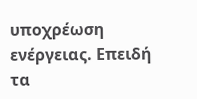υποχρέωση ενέργειας. Επειδή τα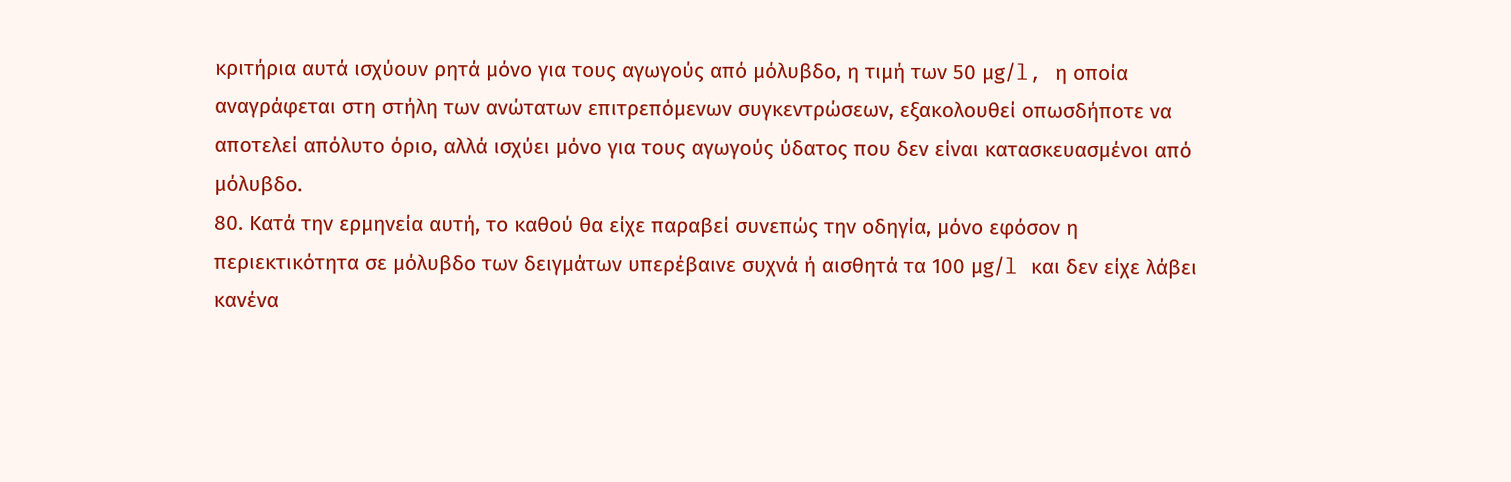κριτήρια αυτά ισχύουν ρητά μόνο για τους αγωγούς από μόλυβδο, η τιμή των 50 μg/l, η οποία αναγράφεται στη στήλη των ανώτατων επιτρεπόμενων συγκεντρώσεων, εξακολουθεί οπωσδήποτε να αποτελεί απόλυτο όριο, αλλά ισχύει μόνο για τους αγωγούς ύδατος που δεν είναι κατασκευασμένοι από μόλυβδο.
80. Κατά την ερμηνεία αυτή, το καθού θα είχε παραβεί συνεπώς την οδηγία, μόνο εφόσον η περιεκτικότητα σε μόλυβδο των δειγμάτων υπερέβαινε συχνά ή αισθητά τα 100 μg/l και δεν είχε λάβει κανένα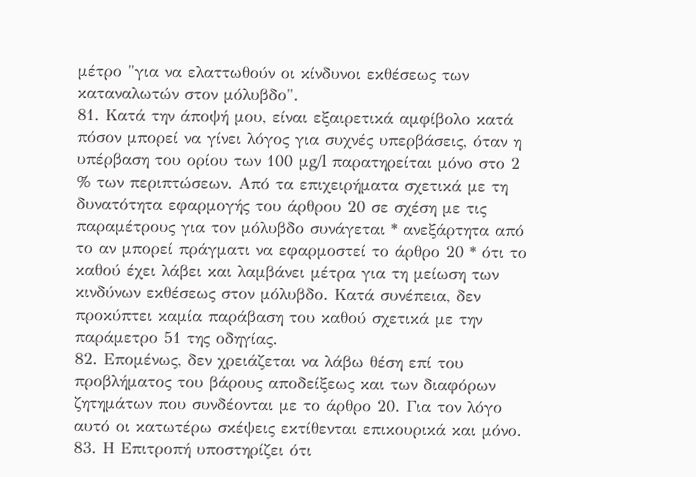μέτρο "για να ελαττωθούν οι κίνδυνοι εκθέσεως των καταναλωτών στον μόλυβδο".
81. Κατά την άποψή μου, είναι εξαιρετικά αμφίβολο κατά πόσον μπορεί να γίνει λόγος για συχνές υπερβάσεις, όταν η υπέρβαση του ορίου των 100 μg/l παρατηρείται μόνο στο 2 % των περιπτώσεων. Από τα επιχειρήματα σχετικά με τη δυνατότητα εφαρμογής του άρθρου 20 σε σχέση με τις παραμέτρους για τον μόλυβδο συνάγεται * ανεξάρτητα από το αν μπορεί πράγματι να εφαρμοστεί το άρθρο 20 * ότι το καθού έχει λάβει και λαμβάνει μέτρα για τη μείωση των κινδύνων εκθέσεως στον μόλυβδο. Κατά συνέπεια, δεν προκύπτει καμία παράβαση του καθού σχετικά με την παράμετρο 51 της οδηγίας.
82. Επομένως, δεν χρειάζεται να λάβω θέση επί του προβλήματος του βάρους αποδείξεως και των διαφόρων ζητημάτων που συνδέονται με το άρθρο 20. Για τον λόγο αυτό οι κατωτέρω σκέψεις εκτίθενται επικουρικά και μόνο.
83. Η Επιτροπή υποστηρίζει ότι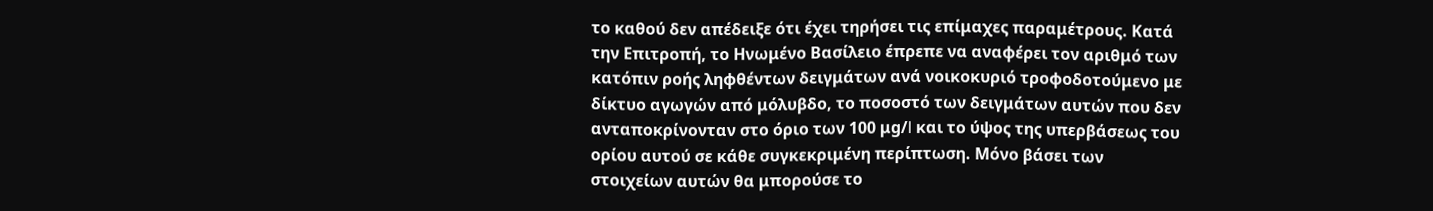το καθού δεν απέδειξε ότι έχει τηρήσει τις επίμαχες παραμέτρους. Κατά την Επιτροπή, το Ηνωμένο Βασίλειο έπρεπε να αναφέρει τον αριθμό των κατόπιν ροής ληφθέντων δειγμάτων ανά νοικοκυριό τροφοδοτούμενο με δίκτυο αγωγών από μόλυβδο, το ποσοστό των δειγμάτων αυτών που δεν ανταποκρίνονταν στο όριο των 100 μg/l και το ύψος της υπερβάσεως του ορίου αυτού σε κάθε συγκεκριμένη περίπτωση. Μόνο βάσει των στοιχείων αυτών θα μπορούσε το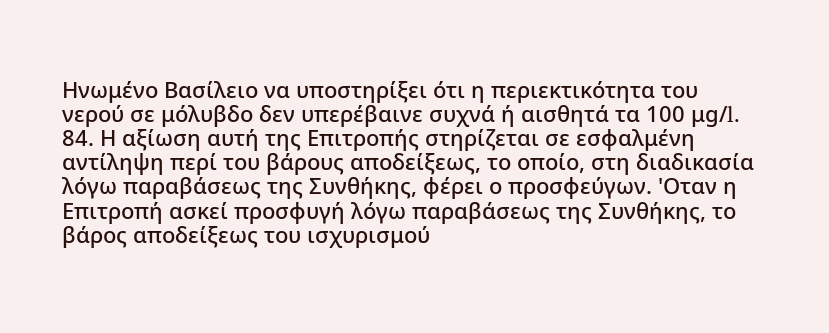Ηνωμένο Βασίλειο να υποστηρίξει ότι η περιεκτικότητα του νερού σε μόλυβδο δεν υπερέβαινε συχνά ή αισθητά τα 100 μg/l.
84. Η αξίωση αυτή της Επιτροπής στηρίζεται σε εσφαλμένη αντίληψη περί του βάρους αποδείξεως, το οποίο, στη διαδικασία λόγω παραβάσεως της Συνθήκης, φέρει ο προσφεύγων. 'Οταν η Επιτροπή ασκεί προσφυγή λόγω παραβάσεως της Συνθήκης, το βάρος αποδείξεως του ισχυρισμού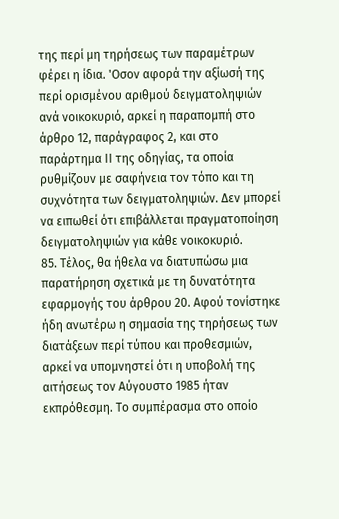της περί μη τηρήσεως των παραμέτρων φέρει η ίδια. 'Οσον αφορά την αξίωσή της περί ορισμένου αριθμού δειγματοληψιών ανά νοικοκυριό, αρκεί η παραπομπή στο άρθρο 12, παράγραφος 2, και στο παράρτημα ΙΙ της οδηγίας, τα οποία ρυθμίζουν με σαφήνεια τον τόπο και τη συχνότητα των δειγματοληψιών. Δεν μπορεί να ειπωθεί ότι επιβάλλεται πραγματοποίηση δειγματοληψιών για κάθε νοικοκυριό.
85. Τέλος, θα ήθελα να διατυπώσω μια παρατήρηση σχετικά με τη δυνατότητα εφαρμογής του άρθρου 20. Αφού τονίστηκε ήδη ανωτέρω η σημασία της τηρήσεως των διατάξεων περί τύπου και προθεσμιών, αρκεί να υπομνηστεί ότι η υποβολή της αιτήσεως τον Αύγουστο 1985 ήταν εκπρόθεσμη. Το συμπέρασμα στο οποίο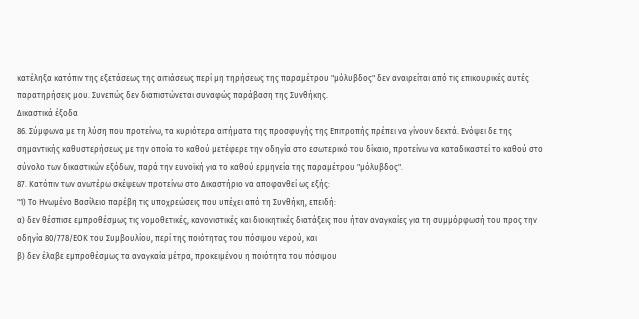κατέληξα κατόπιν της εξετάσεως της αιτιάσεως περί μη τηρήσεως της παραμέτρου "μόλυβδος" δεν αναιρείται από τις επικουρικές αυτές παρατηρήσεις μου. Συνεπώς δεν διαπιστώνεται συναφώς παράβαση της Συνθήκης.
Δικαστικά έξοδα
86. Σύμφωνα με τη λύση που προτείνω, τα κυριότερα αιτήματα της προσφυγής της Επιτροπής πρέπει να γίνουν δεκτά. Ενόψει δε της σημαντικής καθυστερήσεως με την οποία το καθού μετέφερε την οδηγία στο εσωτερικό του δίκαιο, προτείνω να καταδικαστεί το καθού στο σύνολο των δικαστικών εξόδων, παρά την ευνοϊκή για το καθού ερμηνεία της παραμέτρου "μόλυβδος".
87. Κατόπιν των ανωτέρω σκέψεων προτείνω στο Δικαστήριο να αποφανθεί ως εξής:
"1) Το Ηνωμένο Βασίλειο παρέβη τις υποχρεώσεις που υπέχει από τη Συνθήκη, επειδή:
α) δεν θέσπισε εμπροθέσμως τις νομοθετικές, κανονιστικές και διοικητικές διατάξεις που ήταν αναγκαίες για τη συμμόρφωσή του προς την οδηγία 80/778/ΕΟΚ του Συμβουλίου, περί της ποιότητας του πόσιμου νερού, και
β) δεν έλαβε εμπροθέσμως τα αναγκαία μέτρα, προκειμένου η ποιότητα του πόσιμου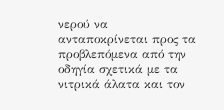νερού να ανταποκρίνεται προς τα προβλεπόμενα από την οδηγία σχετικά με τα νιτρικά άλατα και τον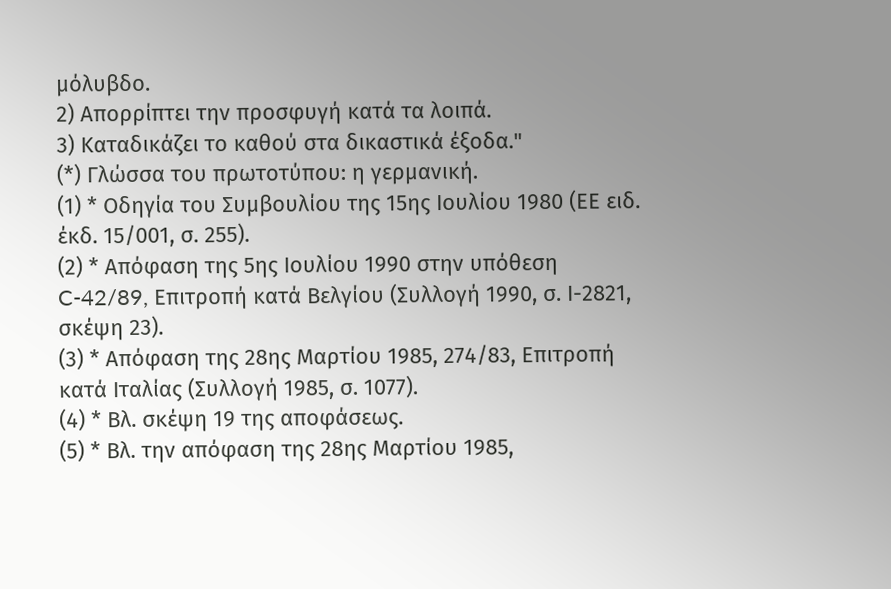μόλυβδο.
2) Απορρίπτει την προσφυγή κατά τα λοιπά.
3) Καταδικάζει το καθού στα δικαστικά έξοδα."
(*) Γλώσσα του πρωτοτύπου: η γερμανική.
(1) * Οδηγία του Συμβουλίου της 15ης Ιουλίου 1980 (ΕΕ ειδ. έκδ. 15/001, σ. 255).
(2) * Απόφαση της 5ης Ιουλίου 1990 στην υπόθεση C-42/89, Επιτροπή κατά Βελγίου (Συλλογή 1990, σ. Ι-2821, σκέψη 23).
(3) * Απόφαση της 28ης Μαρτίου 1985, 274/83, Επιτροπή κατά Ιταλίας (Συλλογή 1985, σ. 1077).
(4) * Βλ. σκέψη 19 της αποφάσεως.
(5) * Βλ. την απόφαση της 28ης Μαρτίου 1985,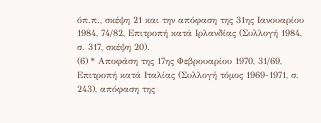όπ.π., σκέψη 21 και την απόφαση της 31ης Ιανουαρίου 1984, 74/82, Επιτροπή κατά Ιρλανδίας (Συλλογή 1984, σ. 317, σκέψη 20).
(6) * Αποφάση της 17ης Φεβρουαρίου 1970, 31/69, Επιτροπή κατά Ιταλίας (Συλλογή τόμος 1969-1971, σ. 243), απόφαση της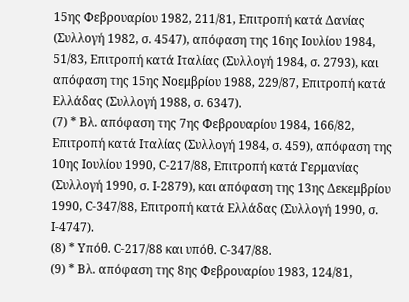15ης Φεβρουαρίου 1982, 211/81, Επιτροπή κατά Δανίας (Συλλογή 1982, σ. 4547), απόφαση της 16ης Ιουλίου 1984, 51/83, Επιτροπή κατά Ιταλίας (Συλλογή 1984, σ. 2793), και απόφαση της 15ης Νοεμβρίου 1988, 229/87, Επιτροπή κατά Ελλάδας (Συλλογή 1988, σ. 6347).
(7) * Βλ. απόφαση της 7ης Φεβρουαρίου 1984, 166/82, Επιτροπή κατά Ιταλίας (Συλλογή 1984, σ. 459), απόφαση της 10ης Ιουλίου 1990, C-217/88, Επιτροπή κατά Γερμανίας (Συλλογή 1990, σ. Ι-2879), και απόφαση της 13ης Δεκεμβρίου 1990, C-347/88, Επιτροπή κατά Ελλάδας (Συλλογή 1990, σ. Ι-4747).
(8) * Υπόθ. C-217/88 και υπόθ. C-347/88.
(9) * Βλ. απόφαση της 8ης Φεβρουαρίου 1983, 124/81,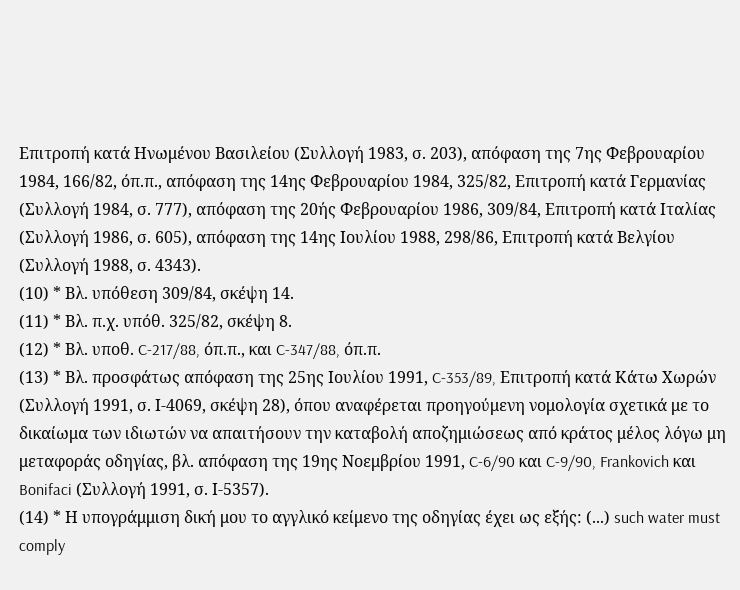Επιτροπή κατά Ηνωμένου Βασιλείου (Συλλογή 1983, σ. 203), απόφαση της 7ης Φεβρουαρίου 1984, 166/82, όπ.π., απόφαση της 14ης Φεβρουαρίου 1984, 325/82, Επιτροπή κατά Γερμανίας (Συλλογή 1984, σ. 777), απόφαση της 20ής Φεβρουαρίου 1986, 309/84, Επιτροπή κατά Ιταλίας (Συλλογή 1986, σ. 605), απόφαση της 14ης Ιουλίου 1988, 298/86, Επιτροπή κατά Βελγίου (Συλλογή 1988, σ. 4343).
(10) * Βλ. υπόθεση 309/84, σκέψη 14.
(11) * Βλ. π.χ. υπόθ. 325/82, σκέψη 8.
(12) * Βλ. υποθ. C-217/88, όπ.π., και C-347/88, όπ.π.
(13) * Βλ. προσφάτως απόφαση της 25ης Ιουλίου 1991, C-353/89, Επιτροπή κατά Κάτω Χωρών (Συλλογή 1991, σ. Ι-4069, σκέψη 28), όπου αναφέρεται προηγούμενη νομολογία σχετικά με το δικαίωμα των ιδιωτών να απαιτήσουν την καταβολή αποζημιώσεως από κράτος μέλος λόγω μη μεταφοράς οδηγίας, βλ. απόφαση της 19ης Νοεμβρίου 1991, C-6/90 και C-9/90, Frankovich και Bonifaci (Συλλογή 1991, σ. Ι-5357).
(14) * Η υπογράμμιση δική μου το αγγλικό κείμενο της οδηγίας έχει ως εξής: (...) such water must comply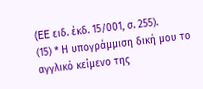(EE ειδ. έκδ. 15/001, σ. 255).
(15) * Η υπογράμμιση δική μου το αγγλικό κείμενο της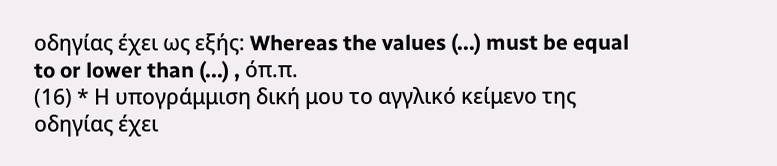οδηγίας έχει ως εξής: Whereas the values (...) must be equal to or lower than (...) , όπ.π.
(16) * Η υπογράμμιση δική μου το αγγλικό κείμενο της οδηγίας έχει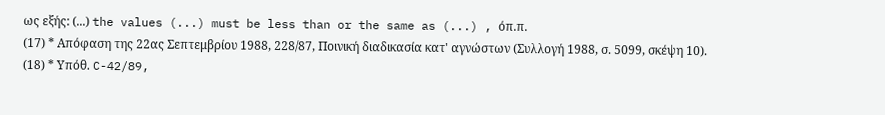ως εξής: (...) the values (...) must be less than or the same as (...) , όπ.π.
(17) * Απόφαση της 22ας Σεπτεμβρίου 1988, 228/87, Ποινική διαδικασία κατ' αγνώστων (Συλλογή 1988, σ. 5099, σκέψη 10).
(18) * Υπόθ. C-42/89,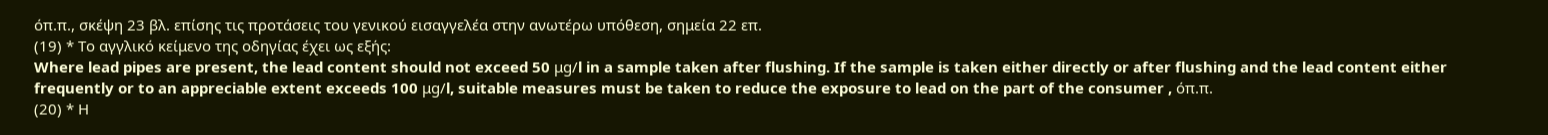όπ.π., σκέψη 23 βλ. επίσης τις προτάσεις του γενικού εισαγγελέα στην ανωτέρω υπόθεση, σημεία 22 επ.
(19) * Το αγγλικό κείμενο της οδηγίας έχει ως εξής:
Where lead pipes are present, the lead content should not exceed 50 μg/l in a sample taken after flushing. If the sample is taken either directly or after flushing and the lead content either frequently or to an appreciable extent exceeds 100 μg/l, suitable measures must be taken to reduce the exposure to lead on the part of the consumer , όπ.π.
(20) * Η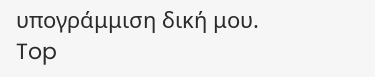υπογράμμιση δική μου.
Top